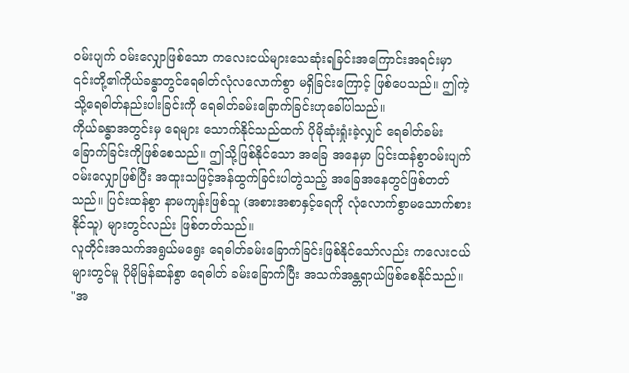ဝမ်းပျက် ဝမ်းလျှောဖြစ်သော ကလေးငယ်များသေဆုံးရခြင်းအကြောင်းအရင်းမှာ ၎င်းတို့၏ကိုယ်ခန္ဓာတွင်ရေဓါတ်လုံလလောက်စွာ မရှိခြင်းကြောင့် ဖြစ်ပေသည်။ ဤကဲ့သို့ရေဓါတ်နည်းပါးခြင်းကို ရေဓါတ်ခမ်းခြောက်ခြင်းဟုခေါ်ပါသည်။
ကိုယ်ခန္ဓာအတွင်းမှ ရေများ သောက်နိုင်သည်ထက် ပိုမိုဆုံးရှုံးခဲ့လျှင် ရေဓါတ်ခမ်းခြောက်ခြင်းကိုဖြစ်စေသည်။ ဤသို့ဖြစ်နိုင်သော အခြေ အနေမှာ ပြင်းထန်စွာဝမ်းပျက် ဝမ်းလျှောဖြစ်ပြီး အထူးသဖြင့်အန်ထွက်ခြင်းပါတွဲသည့် အခြေအနေတွင်ဖြစ်တတ်သည်။ ပြင်းထန်စွာ နာမကျန်းဖြစ်သူ (အစားအစာနှင့်ရေကို လုံလောက်စွာမသောက်စားနိုင်သူ) များတွင်လည်း ဖြစ်တတ်သည်။
လူတိုင်းအသက်အရွယ်မရွေး ရေဓါတ်ခမ်းခြောက်ခြင်းဖြစ်နိုင်သော်လည်း ကလေးငယ်များတွင်မူ ပိုမိုမြန်ဆန်စွာ ရေဓါတ် ခမ်းခြောက်ပြီး အသက်အန္တရာယ်ဖြစ်စေနိုင်သည်။
"အ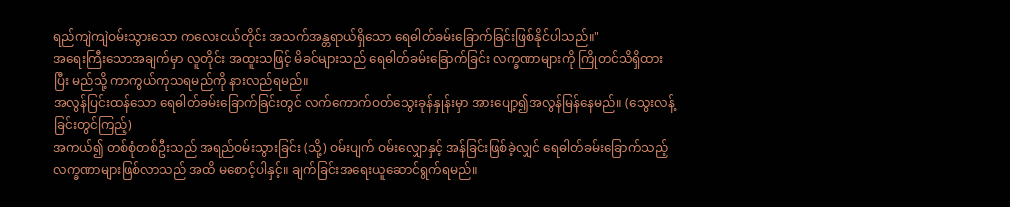ရည်ကျဲကျဲဝမ်းသွားသော ကလေးငယ်တိုင်း အသက်အန္တရာယ်ရှိသော ရေဓါတ်ခမ်းခြောက်ခြင်းဖြစ်နိုင်ပါသည်။"
အရေးကြီးသောအချက်မှာ လူတိုင်း အထူးသဖြင့် မိခင်များသည် ရေဓါတ်ခမ်းခြောက်ခြင်း လက္ခဏာများကို ကြိုတင်သိရှိထားပြီး မည်သို့ ကာကွယ်ကုသရမည်ကို နားလည်ရမည်။
အလွန်ပြင်းထန်သော ရေဓါတ်ခမ်းခြောက်ခြင်းတွင် လက်ကောက်ဝတ်သွေးခုန်နှုန်းမှာ အားပျော့၍အလွန်မြန်နေမည်။ (သွေးလန့်ခြင်းတွင်ကြည့်)
အကယ်၍ တစ်စုံတစ်ဦးသည် အရည်ဝမ်းသွားခြင်း (သို့) ဝမ်းပျက် ဝမ်းလျှောနှင့် အန်ခြင်းဖြစ်ခဲ့လျှင် ရေဓါတ်ခမ်းခြောက်သည့် လက္ခဏာများဖြစ်လာသည် အထိ မစောင့်ပါနှင့်။ ချက်ခြင်းအရေးယူဆောင်ရွက်ရမည်။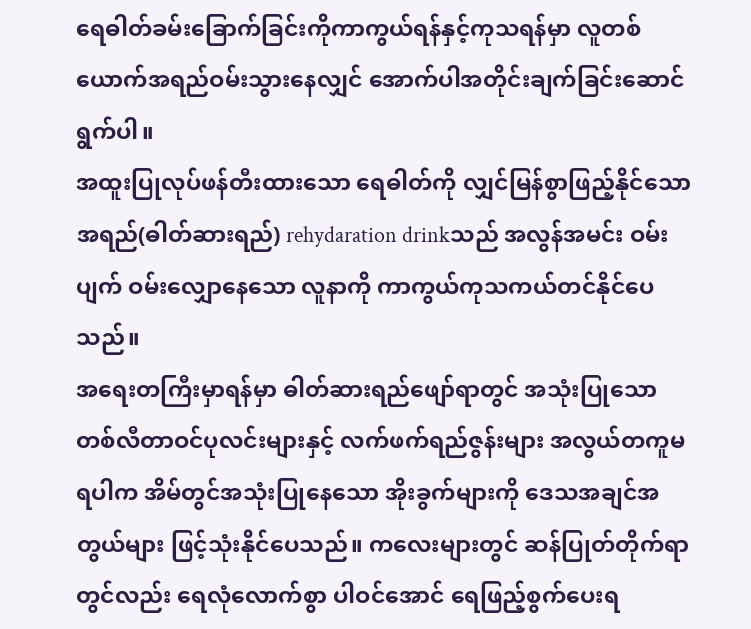ရေဓါတ်ခမ်းခြောက်ခြင်းကိုကာကွယ်ရန်နှင့်ကုသရန်မှာ လူတစ်ယောက်အရည်ဝမ်းသွားနေလျှင် အောက်ပါအတိုင်းချက်ခြင်းဆောင်ရွက်ပါ။
အထူးပြုလုပ်ဖန်တီးထားသော ရေဓါတ်ကို လျှင်မြန်စွာဖြည့်နိုင်သော အရည်(ဓါတ်ဆားရည်) rehydaration drinkသည် အလွန်အမင်း ဝမ်းပျက် ဝမ်းလျှောနေသော လူနာကို ကာကွယ်ကုသကယ်တင်နိုင်ပေသည်။
အရေးတကြီးမှာရန်မှာ ဓါတ်ဆားရည်ဖျော်ရာတွင် အသုံးပြုသော တစ်လီတာဝင်ပုလင်းများနှင့် လက်ဖက်ရည်ဇွန်းများ အလွယ်တကူမရပါက အိမ်တွင်အသုံးပြုနေသော အိုးခွက်များကို ဒေသအချင်အတွယ်များ ဖြင့်သုံးနိုင်ပေသည်။ ကလေးများတွင် ဆန်ပြုတ်တိုက်ရာတွင်လည်း ရေလုံလောက်စွာ ပါဝင်အောင် ရေဖြည့်စွက်ပေးရ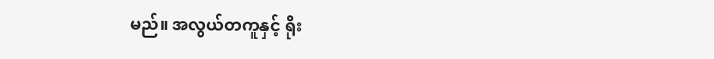မည်။ အလွယ်တကူနှင့် ရိုး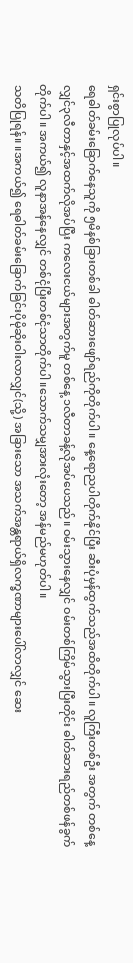ရှင်းစွာပြုလုပ်ပါ။
ရေဓါတ်ခမ်းခြောက်နေသူကို ၅မိနစ်ခြားတစ်ခါ ဓါတ်ဆားဖျော်ရည်ကိုတိုက်ပါ။ နေ့ရောညပါတိုက်နိုင်ပြီး ဆီးပုံမှန်ထွက်သည်အထိတိုက်ပါ။ လူကြီးတစ်ဦး အတွက် တစ်နေ့လျှင်၃လီတာနှင့်အထက်လိုအပ်ပြီး ကလေးငယ်များအတွက်မူ တစ်နေ့ ၁လီတာခန့်လိုအပ်ပေသည်။ ဝမ်းသွားနေလျှင် ဝမ်းတစ်ကြိမ်သွားပြီးတိုင်း ဓါတ်ဆားရည်တစ်ဖန်ခွက်တိုက်ပါ။ အကယ်၍ လူနာအန်နေလျှင် တစ်ငုံပြီးတစ်ငုံသာတိုက်ပါ။သောက်သမျှအားလုံးတော့ အန်မည်မဟုတ်ပါ။
သတိပြုရန်။ ။အကယ်၍ ရေဓါတ်ခမ်းခြောက်ခြင်းပိုမိုဆိုးဝါးလာလျှင်(သို့) အခြားသော အသက်အန္တရာယ်ရှိလက္ခဏာများပေါ်လာလျှင် ဆေး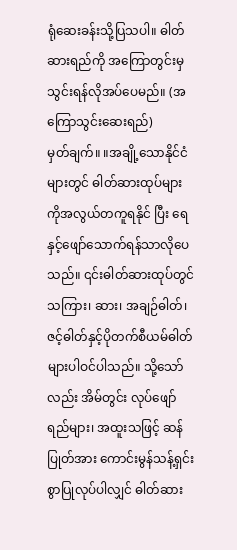ရုံဆေးခန်းသို့ပြသပါ။ ဓါတ်ဆားရည်ကို အကြောတွင်းမှသွင်းရန်လိုအပ်ပေမည်။ (အကြောသွင်းဆေးရည်)
မှတ်ချက်။ ။အချို့သောနိုင်ငံများတွင် ဓါတ်ဆားထုပ်များကိုအလွယ်တကူရနိုင် ပြီး ရေနှင့်ဖျော်သောက်ရန်သာလိုပေသည်။ ၎င်းဓါတ်ဆားထုပ်တွင် သကြား၊ ဆား၊ အချဉ်ဓါတ်၊ ဇင့်ဓါတ်နှင့်ပိုတက်စီယမ်ဓါတ် များပါဝင်ပါသည်။ သို့သော်လည်း အိမ်တွင်း လုပ်ဖျော်ရည်များ၊ အထူးသဖြင့် ဆန်ပြုတ်အား ကောင်းမွန်သန့်ရှင်းစွာပြုလုပ်ပါလျှင် ဓါတ်ဆား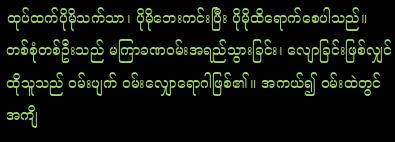ထုပ်ထက်ပိုမိုသက်သာ၊ ပိုမိုဘေးကင်းပြီး ပိုမိုထိရောက်စေပါသည်။
တစ်စုံတစ်ဦးသည် မကြာခဏဝမ်းအရည်သွားခြင်း၊ လျောခြင်းဖြစ်လျှင် ထိုသူသည် ဝမ်းပျက် ဝမ်းလျှောရောဂါဖြစ်၏။ အကယ်၍ ဝမ်းထဲတွင် အကျိ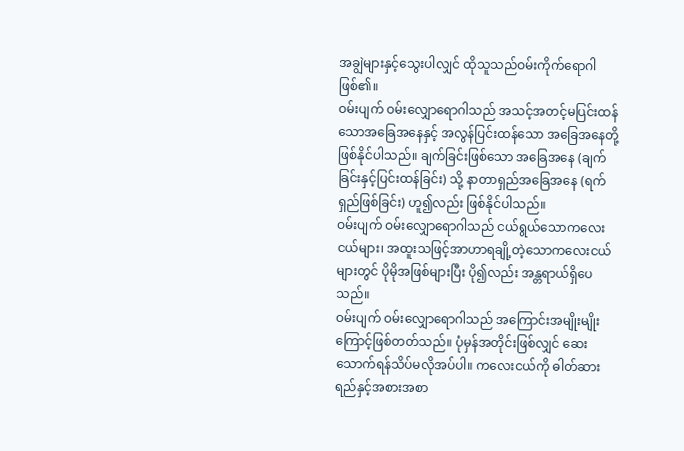အချွဲများနှင့်သွေးပါလျှင် ထိုသူသည်ဝမ်းကိုက်ရောဂါဖြစ်၏။
ဝမ်းပျက် ဝမ်းလျှောရောဂါသည် အသင့်အတင့်မပြင်းထန်သောအခြေအနေနှင့် အလွန်ပြင်းထန်သော အခြေအနေတို့ ဖြစ်နိုင်ပါသည်။ ချက်ခြင်းဖြစ်သော အခြေအနေ (ချက်ခြင်းနှင့်ပြင်းထန်ခြင်း) သို့ နာတာရှည်အခြေအနေ (ရက်ရှည်ဖြစ်ခြင်း) ဟူ၍လည်း ဖြစ်နိုင်ပါသည်။
ဝမ်းပျက် ဝမ်းလျှောရောဂါသည် ငယ်ရွယ်သောကလေးငယ်များ၊ အထူးသဖြင့်အာဟာရချို့တဲ့သောကလေးငယ်များတွင် ပိုမိုအဖြစ်များပြီး ပို၍လည်း အန္တရာယ်ရှိပေသည်။
ဝမ်းပျက် ဝမ်းလျှောရောဂါသည် အကြောင်းအမျိုးမျိုးကြောင့်ဖြစ်တတ်သည်။ ပုံမှန်အတိုင်းဖြစ်လျှင် ဆေးသောက်ရန်သိပ်မလိုအပ်ပါ။ ကလေးငယ်ကို ဓါတ်ဆားရည်နှင့်အစားအစာ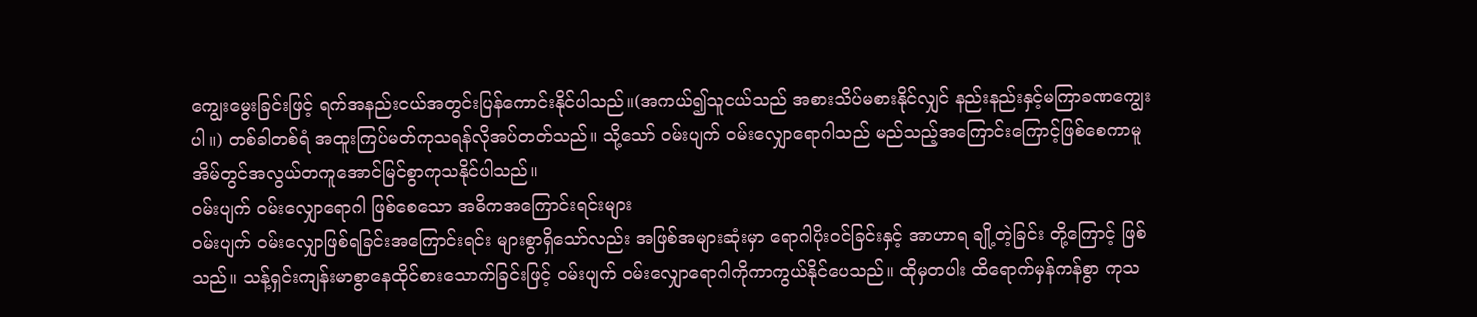ကျွေးမွေးခြင်းဖြင့် ရက်အနည်းငယ်အတွင်းပြန်ကောင်းနိုင်ပါသည်။(အကယ်၍သူငယ်သည် အစားသိပ်မစားနိုင်လျှင် နည်းနည်းနှင့်မကြာခဏကျွေးပါ။) တစ်ခါတစ်ရံ အထူးကြပ်မတ်ကုသရန်လိုအပ်တတ်သည်။ သို့သော် ဝမ်းပျက် ဝမ်းလျှောရောဂါသည် မည်သည့်အကြောင်းကြောင့်ဖြစ်စေကာမူ အိမ်တွင်အလွယ်တကူအောင်မြင်စွာကုသနိုင်ပါသည်။
ဝမ်းပျက် ဝမ်းလျှောရောဂါ ဖြစ်စေသော အဓိကအကြောင်းရင်းများ
ဝမ်းပျက် ဝမ်းလျှောဖြစ်ရခြင်းအကြောင်းရင်း များစွာရှိသော်လည်း အဖြစ်အများဆုံးမှာ ရောဂါပိုးဝင်ခြင်းနှင့် အာဟာရ ချို့တဲ့ခြင်း တို့ကြောင့် ဖြစ်သည်။ သန့်ရှင်းကျန်းမာစွာနေထိုင်စားသောက်ခြင်းဖြင့် ဝမ်းပျက် ဝမ်းလျှောရောဂါကိုကာကွယ်နိုင်ပေသည်။ ထိုမှတပါး ထိရောက်မှန်ကန်စွာ ကုသ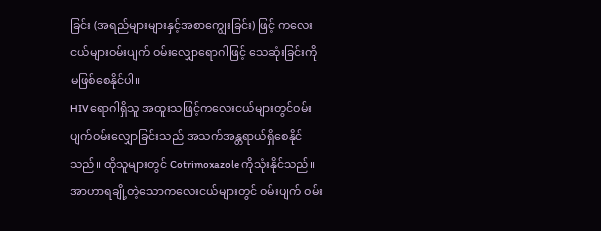ခြင်း (အရည်များများနှင့်အစာကျွေးခြင်း) ဖြင့် ကလေးငယ်များဝမ်းပျက် ဝမ်းလျှောရောဂါဖြင့် သေဆုံးခြင်းကို မဖြစ်စေနိုင်ပါ။
HIV ရောဂါရှိသူ အထူးသဖြင့်ကလေးငယ်များတွင်ဝမ်းပျက်ဝမ်းလျှောခြင်းသည် အသက်အန္တရာယ်ရှိစေနိုင်သည်။ ထိုသူများတွင် Cotrimoxazole ကိုသုံးနိုင်သည်။
အာဟာရချို့တဲ့သောကလေးငယ်များတွင် ဝမ်းပျက် ဝမ်း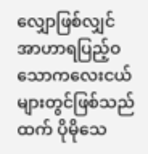လျှောဖြစ်လျှင် အာဟာရပြည့်ဝသောကလေးငယ်များတွင်ဖြစ်သည်ထက် ပိုမိုသေ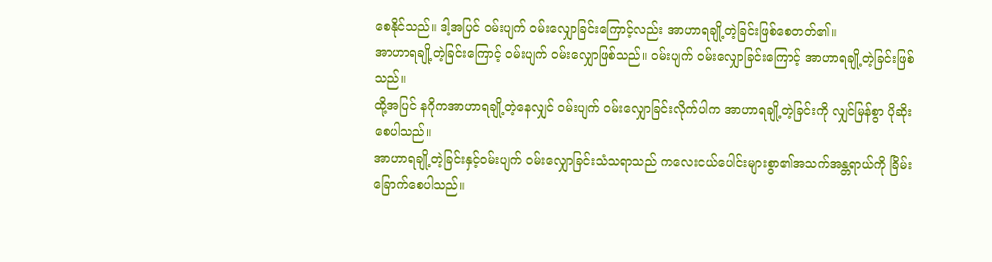စေနိုင်သည်။ ဒါ့အပြင် ဝမ်းပျက် ဝမ်းလျှောခြင်းကြောင့်လည်း အာဟာရချို့တဲ့ခြင်းဖြစ်စေတတ်၏။
အာဟာရချို့တဲ့ခြင်းကြောင့် ဝမ်းပျက် ဝမ်းလျှောဖြစ်သည်။ ဝမ်းပျက် ဝမ်းလျှောခြင်းကြောင့် အာဟာရချို့တဲ့ခြင်းဖြစ်သည်။
ထို့အပြင် နဂိုကအာဟာရချို့တဲ့နေလျှင် ဝမ်းပျက် ဝမ်းလျှောခြင်းလိုက်ပါက အာဟာရချို့တဲ့ခြင်းကို လျှင်မြန်စွာ ပိုဆိုးစေပါသည်။
အာဟာရချို့တဲ့ခြင်းနှင့်ဝမ်းပျက် ဝမ်းလျှောခြင်းသံသရာသည် ကလေးငယ်ပေါင်းများစွာ၏အသက်အန္တရာယ်ကို ခြိမ်းခြောက်စေပါသည်။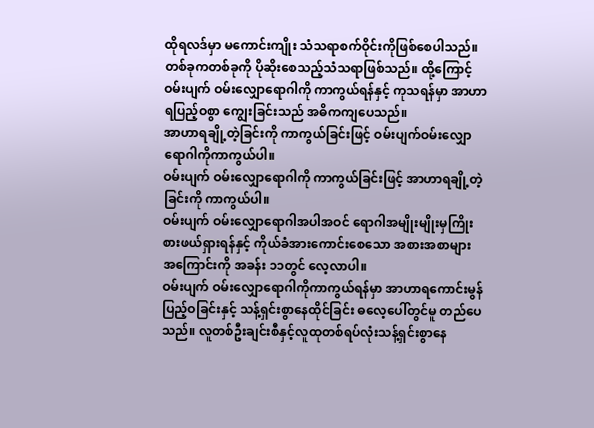ထိုရလဒ်မှာ မကောင်းကျိုး သံသရာစက်ဝိုင်းကိုဖြစ်စေပါသည်။ တစ်ခုကတစ်ခုကို ပိုဆိုးစေသည့်သံသရာဖြစ်သည်။ ထို့ကြောင့်ဝမ်းပျက် ဝမ်းလျှောရောဂါကို ကာကွယ်ရန်နှင့် ကုသရန်မှာ အာဟာရပြည့်ဝစွာ ကျွေးခြင်းသည် အဓိကကျပေသည်။
အာဟာရချို့တဲ့ခြင်းကို ကာကွယ်ခြင်းဖြင့် ဝမ်းပျက်ဝမ်းလျှောရောဂါကိုကာကွယ်ပါ။
ဝမ်းပျက် ဝမ်းလျှောရောဂါကို ကာကွယ်ခြင်းဖြင့် အာဟာရချို့တဲ့ခြင်းကို ကာကွယ်ပါ။
ဝမ်းပျက် ဝမ်းလျှောရောဂါအပါအဝင် ရောဂါအမျိုးမျိုးမှကြိုးစားဖယ်ရှားရန်နှင့် ကိုယ်ခံအားကောင်းစေသော အစားအစာများ အကြောင်းကို အခန်း ၁၁တွင် လေ့လာပါ။
ဝမ်းပျက် ဝမ်းလျှောရောဂါကိုကာကွယ်ရန်မှာ အာဟာရကောင်းမွန်ပြည့်ဝခြင်းနှင့် သန့်ရှင်းစွာနေထိုင်ခြင်း ဓလေ့ပေါ်တွင်မူ တည်ပေသည်။ လူတစ်ဦးချင်းစီနှင့်လူထုတစ်ရပ်လုံးသန့်ရှင်းစွာနေ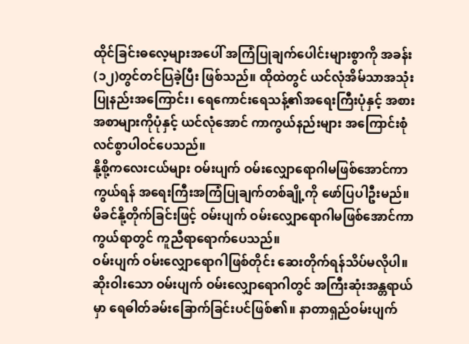ထိုင်ခြင်းဓလေ့များအပေါ် အကြံပြုချက်ပေါင်းများစွာကို အခန်း(၁၂)တွင်တင်ပြခဲ့ပြီး ဖြစ်သည်။ ထိုထဲတွင် ယင်လုံအိမ်သာအသုံးပြုနည်းအကြောင်း၊ ရေကောင်းရေသန့်၏အရေးကြီးပုံနှင့် အစားအစာများကိုပုံနှင့် ယင်လုံအောင် ကာကွယ်နည်းများ အကြောင်းစုံလင်စွာပါဝင်ပေသည်။
နို့စို့ကလေးငယ်များ ဝမ်းပျက် ဝမ်းလျှောရောဂါမဖြစ်အောင်ကာကွယ်ရန် အရေးကြီးအကြံပြုချက်တစ်ချို့ကို ဖော်ပြပါဦးမည်။
မိခင်နို့တိုက်ခြင်းဖြင့် ဝမ်းပျက် ဝမ်းလျှောရောဂါမဖြစ်အောင်ကာကွယ်ရာတွင် ကူညီရာရောက်ပေသည်။
ဝမ်းပျက် ဝမ်းလျှောရောဂါဖြစ်တိုင်း ဆေးတိုက်ရန်သိပ်မလိုပါ။ ဆိုးဝါးသော ဝမ်းပျက် ဝမ်းလျှောရောဂါတွင် အကြီးဆုံးအန္တရာယ်မှာ ရေဓါတ်ခမ်းခြောက်ခြင်းပင်ဖြစ်၏။ နာတာရှည်ဝမ်းပျက်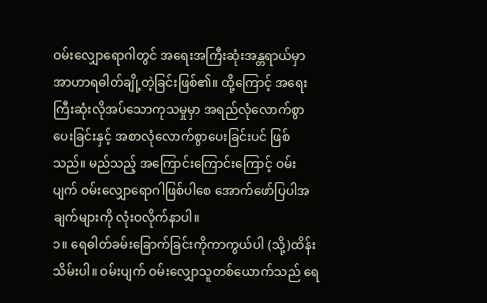ဝမ်းလျှောရောဂါတွင် အရေးအကြီးဆုံးအန္တရာယ်မှာ အာဟာရဓါတ်ချို့တဲ့ခြင်းဖြစ်၏။ ထို့ကြောင့် အရေးကြီးဆုံးလိုအပ်သောကုသမှုမှာ အရည်လုံလောက်စွာပေးခြင်းနှင့် အစာလုံလောက်စွာပေးခြင်းပင် ဖြစ်သည်။ မည်သည့် အကြောင်းကြောင်းကြောင့် ဝမ်းပျက် ဝမ်းလျှောရောဂါဖြစ်ပါစေ အောက်ဖော်ပြပါအချက်များကို လုံးဝလိုက်နာပါ။
၁။ ရေဓါတ်ခမ်းခြောက်ခြင်းကိုကာကွယ်ပါ (သို့)ထိန်းသိမ်းပါ။ ဝမ်းပျက် ဝမ်းလျှောသူတစ်ယောက်သည် ရေ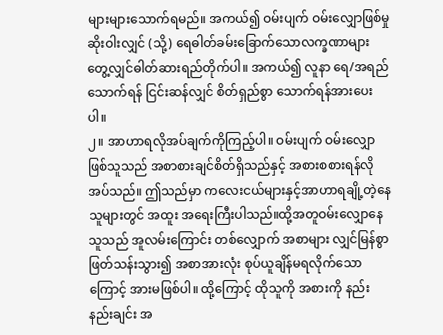များများသောက်ရမည်။ အကယ်၍ ဝမ်းပျက် ဝမ်းလျှောဖြစ်မှုဆိုးဝါးလျှင် (သို့) ရေဓါတ်ခမ်းခြောက်သောလက္ခဏာများတွေ့လျှင်ဓါတ်ဆားရည်တိုက်ပါ။ အကယ်၍ လူနာ ရေ/အရည်သောက်ရန် ငြင်းဆန်လျှင် စိတ်ရှည်စွာ သောက်ရန်အားပေးပါ။
၂။ အာဟာရလိုအပ်ချက်ကိုကြည့်ပါ။ ဝမ်းပျက် ဝမ်းလျှောဖြစ်သူသည် အစာစားချင်စိတ်ရှိသည်နှင့် အစားစစားရန်လိုအပ်သည်။ ဤသည်မှာ ကလေးငယ်များနှင့်အာဟာရချို့တဲ့နေသူများတွင် အထူး အရေးကြီးပါသည်။ထို့အတူဝမ်းလျှောနေသူသည် အူလမ်းကြောင်း တစ်လျှောက် အစာများ လျှင်မြန်စွာ ဖြတ်သန်းသွား၍ အစာအားလုံး စုပ်ယူချိန်မရလိုက်သောကြောင့် အားမဖြစ်ပါ။ ထို့ကြောင့် ထိုသူကို အစားကို နည်းနည်းချင်း အ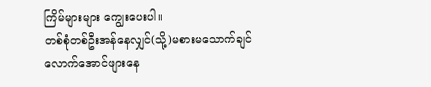ကြိမ်များများ ကျွေးပေးပါ။
တစ်စုံတစ်ဦးအန်နေလျှင်(သို့)မစားမသောက်ချင်လောက်အောင်ဖျားနေ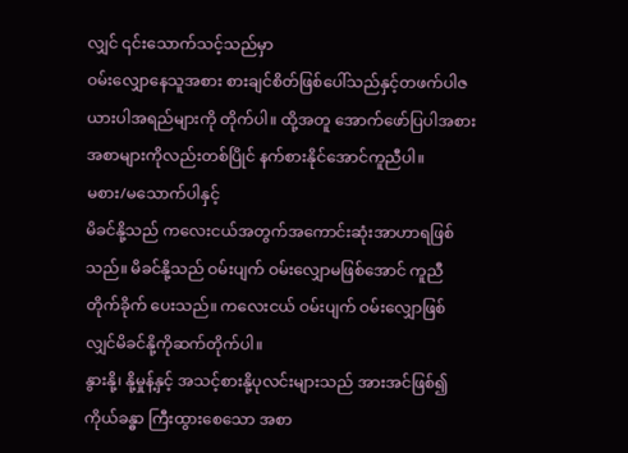လျှင် ၎င်းသောက်သင့်သည်မှာ
ဝမ်းလျှောနေသူအစား စားချင်စိတ်ဖြစ်ပေါ်သည်နှင့်တဖက်ပါဇယားပါအရည်များကို တိုက်ပါ။ ထို့အတူ အောက်ဖော်ပြပါအစားအစာများကိုလည်းတစ်ပြိုင် နက်စားနိုင်အောင်ကူညီပါ။
မစား/မသောက်ပါနှင့်
မိခင်နို့သည် ကလေးငယ်အတွက်အကောင်းဆုံးအာဟာရဖြစ်သည်။ မိခင်နို့သည် ဝမ်းပျက် ဝမ်းလျှောမဖြစ်အောင် ကူညီတိုက်ခိုက် ပေးသည်။ ကလေးငယ် ဝမ်းပျက် ဝမ်းလျှောဖြစ်လျှင်မိခင်နို့ကိုဆက်တိုက်ပါ။
နွားနို့၊ နို့မှုန့်နှင့် အသင့်စားနို့ပုလင်းများသည် အားအင်ဖြစ်၍ ကိုယ်ခန္ဓာ ကြီးထွားစေသော အစာ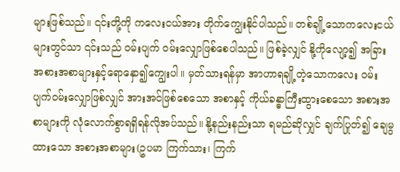များဖြစ်သည်။ ၎င်းတို့ကို ကလေးငယ်အား တိုက်ကျွေးနိုင်ပါသည်။ တစ်ချို့သောကလေးငယ်များတွင်သာ ၎င်းသည် ဝမ်းပျက် ဝမ်းလျှောဖြစ်စေပါသည်။ ဖြစ်ခဲ့လျှင် နို့ကိုလျော့၍ အခြားအစားအစာများနှင့်ရောနှော၍ကျွေးပါ။ မှတ်သားရန်မှာ အာဟာရချို့တဲ့သောကလေး ဝမ်းပျက်ဝမ်းလျှောဖြစ်လျှင် အားအင်ဖြစ်စေသော အစာနှင့် ကိုယ်ခန္ဓာကြီးထွားစေသော အစားအစာများကို လုံလောက်စွာရရှိရန်လိုအပ်သည်။ နို့နည်းနည်းသာ ရမည်ဆိုလျှင် ချက်ပြုတ်၍ ချေမွထားသော အစားအစာများ(ဥပမာ ကြက်သား၊ ကြက်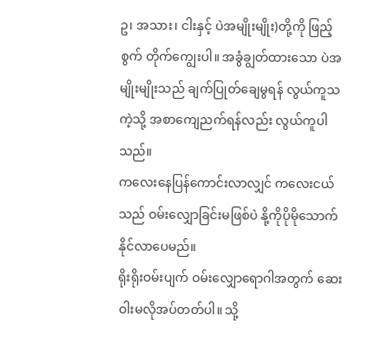ဥ၊ အသား၊ ငါးနှင့် ပဲအမျိုးမျိုး)တို့ကို ဖြည့်စွက် တိုက်ကျွေးပါ။ အခွံချွတ်ထားသော ပဲအမျိုးမျိုးသည် ချက်ပြုတ်ချေမွရန် လွယ်ကူသကဲ့သို့ အစာကျေညက်ရန်လည်း လွယ်ကူပါသည်။
ကလေးနေပြန်ကောင်းလာလျှင် ကလေးငယ်သည် ဝမ်းလျှောခြင်းမဖြစ်ပဲ နို့ကိုပိုမိုသောက်နိုင်လာပေမည်။
ရိုးရိုးဝမ်းပျက် ဝမ်းလျှောရောဂါအတွက် ဆေးဝါးမလိုအပ်တတ်ပါ။ သို့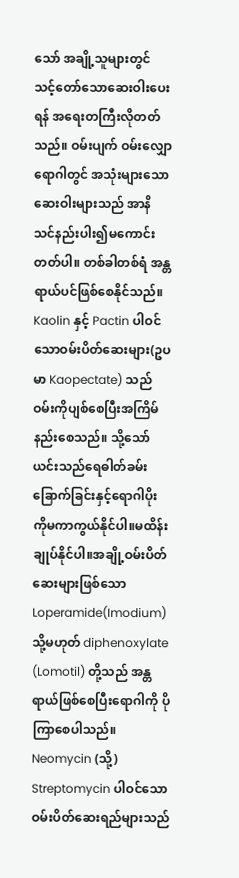သော် အချို့သူများတွင် သင့်တော်သောဆေးဝါးပေးရန် အရေးတကြီးလိုတတ်သည်။ ဝမ်းပျက် ဝမ်းလျှောရောဂါတွင် အသုံးများသောဆေးဝါးများသည် အာနိသင်နည်းပါး၍မကောင်းတတ်ပါ။ တစ်ခါတစ်ရံ အန္တရာယ်ပင်ဖြစ်စေနိုင်သည်။
Kaolin နှင့် Pactin ပါဝင်သောဝမ်းပိတ်ဆေးများ(ဥပမာ Kaopectate) သည် ဝမ်းကိုပျစ်စေပြီးအကြိမ်နည်းစေသည်။ သို့သော် ယင်းသည်ရေဓါတ်ခမ်းခြောက်ခြင်းနှင့်ရောဂါပိုးကိုမကာကွယ်နိုင်ပါ။မထိန်းချုပ်နိုင်ပါ။အချို့ဝမ်းပိတ်ဆေးများဖြစ်သော Loperamide(Imodium) သို့မဟုတ် diphenoxylate (Lomotil) တို့သည် အန္တရာယ်ဖြစ်စေပြီးရောဂါကို ပိုကြာစေပါသည်။
Neomycin (သို့) Streptomycin ပါဝင်သောဝမ်းပိတ်ဆေးရည်များသည်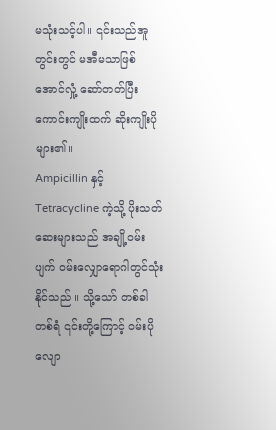မသုံးသင့်ပါ။ ၎င်းသည်အူတွင်းတွင် မအီမသာဖြစ်အောင်လှုံ့ ဆော်တတ်ပြီးကောင်းကျိုးထက် ဆိုးကျိုးပိုများ၏။
Ampicillin နှင့် Tetracycline ကဲ့သို့ ပိုးသတ်ဆေးများသည် အချို့ဝမ်းပျက် ဝမ်းလျှောရောဂါတွင်သုံးနိုင်သည် ။ သို့သော် တစ်ခါတစ်ရံ ၎င်းတို့ကြောင့် ဝမ်းပိုလျော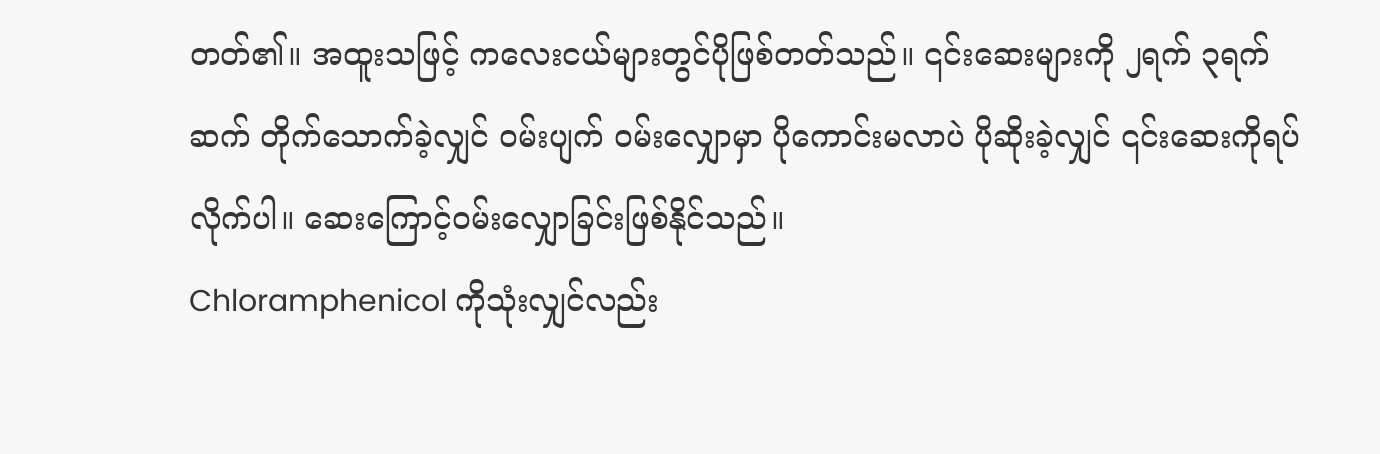တတ်၏။ အထူးသဖြင့် ကလေးငယ်များတွင်ပိုဖြစ်တတ်သည်။ ၎င်းဆေးများကို ၂ရက် ၃ရက် ဆက် တိုက်သောက်ခဲ့လျှင် ဝမ်းပျက် ဝမ်းလျှောမှာ ပိုကောင်းမလာပဲ ပိုဆိုးခဲ့လျှင် ၎င်းဆေးကိုရပ်လိုက်ပါ။ ဆေးကြောင့်ဝမ်းလျှောခြင်းဖြစ်နိုင်သည်။
Chloramphenicol ကိုသုံးလျှင်လည်း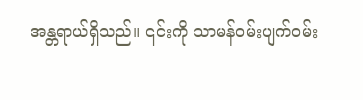အန္တရာယ်ရှိသည်။ ၎င်းကို သာမန်ဝမ်းပျက်ဝမ်း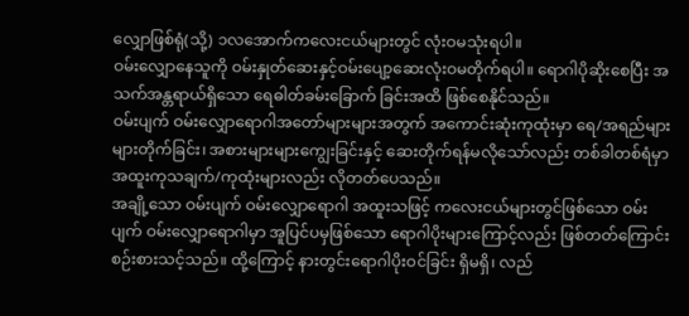လျှောဖြစ်ရုံ(သို့) ၁လအောက်ကလေးငယ်များတွင် လုံးဝမသုံးရပါ။
ဝမ်းလျှောနေသူကို ဝမ်းနှုတ်ဆေးနှင့်ဝမ်းပျော့ဆေးလုံးဝမတိုက်ရပါ။ ရောဂါပိုဆိုးစေပြီး အသက်အန္တရာယ်ရှိသော ရေဓါတ်ခမ်းခြောက် ခြင်းအထိ ဖြစ်စေနိုင်သည်။
ဝမ်းပျက် ဝမ်းလျှောရောဂါအတော်များများအတွက် အကောင်းဆုံးကုထုံးမှာ ရေ/အရည်များများတိုက်ခြင်း၊ အစားများများကျွေးခြင်းနှင့် ဆေးတိုက်ရန်မလိုသော်လည်း တစ်ခါတစ်ရံမှာ အထူးကုသချက်/ကုထုံးများလည်း လိုတတ်ပေသည်။
အချို့သော ဝမ်းပျက် ဝမ်းလျှောရောဂါ အထူးသဖြင့် ကလေးငယ်များတွင်ဖြစ်သော ဝမ်းပျက် ဝမ်းလျှောရောဂါမှာ အူပြင်ပမှဖြစ်သော ရောဂါပိုးများကြောင့်လည်း ဖြစ်တတ်ကြောင်း စဉ်းစားသင့်သည်။ ထို့ကြောင့် နားတွင်းရောဂါပိုးဝင်ခြင်း ရှိမရှိ၊ လည်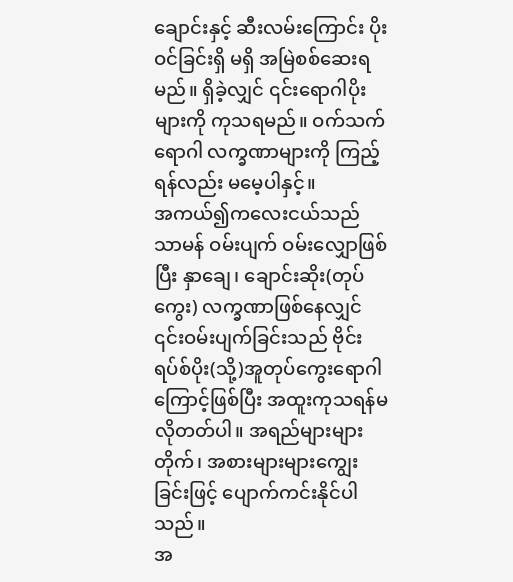ချောင်းနှင့် ဆီးလမ်းကြောင်း ပိုးဝင်ခြင်းရှိ မရှိ အမြဲစစ်ဆေးရမည်။ ရှိခဲ့လျှင် ၎င်းရောဂါပိုးများကို ကုသရမည်။ ဝက်သက်ရောဂါ လက္ခဏာများကို ကြည့်ရန်လည်း မမေ့ပါနှင့်။
အကယ်၍ကလေးငယ်သည် သာမန် ဝမ်းပျက် ဝမ်းလျှောဖြစ်ပြီး နှာချေ၊ ချောင်းဆိုး(တုပ်ကွေး) လက္ခဏာဖြစ်နေလျှင် ၎င်းဝမ်းပျက်ခြင်းသည် ဗိုင်းရပ်စ်ပိုး(သို့)အူတုပ်ကွေးရောဂါကြောင့်ဖြစ်ပြီး အထူးကုသရန်မလိုတတ်ပါ။ အရည်များများတိုက်၊ အစားများများကျွေးခြင်းဖြင့် ပျောက်ကင်းနိုင်ပါသည်။
အ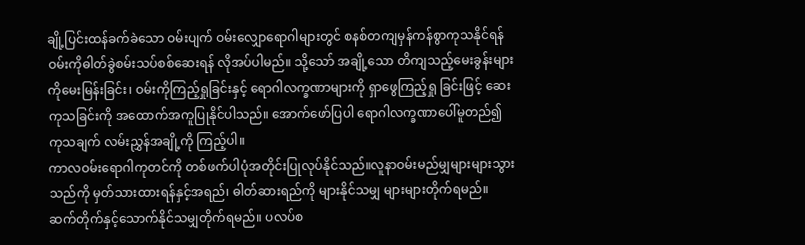ချို့ပြင်းထန်ခက်ခဲသော ဝမ်းပျက် ဝမ်းလျှောရောဂါများတွင် စနစ်တကျမှန်ကန်စွာကုသနိုင်ရန် ဝမ်းကိုဓါတ်ခွဲစမ်းသပ်စစ်ဆေးရန် လိုအပ်ပါမည်။ သို့သော် အချို့သော တိကျသည့်မေးခွန်းများကိုမေးမြန်းခြင်း၊ ဝမ်းကိုကြည့်ရှုခြင်းနှင့် ရောဂါလက္ခဏာများကို ရှာဖွေကြည့်ရှု ခြင်းဖြင့် ဆေးကုသခြင်းကို အထောက်အကူပြုနိုင်ပါသည်။ အောက်ဖော်ပြပါ ရောဂါလက္ခဏာပေါ်မူတည်၍ ကုသချက် လမ်းညွှန်အချို့ကို ကြည့်ပါ။
ကာလဝမ်းရောဂါကုတင်ကို တစ်ဖက်ပါပုံအတိုင်းပြုလုပ်နိုင်သည်။လူနာဝမ်းမည်မျှများများသွားသည်ကို မှတ်သားထားရန်နှင့်အရည်၊ ဓါတ်ဆားရည်ကို များနိုင်သမျှ များများတိုက်ရမည်။ ဆက်တိုက်နှင့်သောက်နိုင်သမျှတိုက်ရမည်။ ပလပ်စ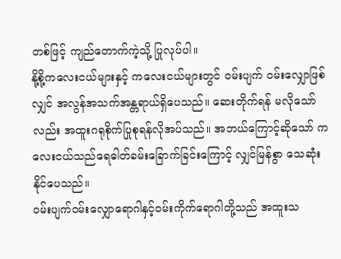တစ်ဖြင့် ကျည်တောက်ကဲ့သို့ ပြုလုပ်ပါ။
နို့စို့ကလေးငယ်များနှင့် ကလေးငယ်များတွင် ဝမ်းပျက် ဝမ်းလျှောဖြစ်လျှင် အလွန်အသက်အန္တရာယ်ရှိပေသည်။ ဆေးတိုက်ရန် မလိုသော်လည်း အထူးဂရုစိုက်ပြုစုရန်လိုအပ်သည်။ အဘယ်ကြောင့်ဆိုသော် ကလေးငယ်သည်ရေဓါတ်ခမ်းခြောက်ခြင်းကြောင့် လျှင်မြန်စွာ သေဆုံးနိုင်ပေသည်။
ဝမ်းပျက်ဝမ်းလျှောရောဂါနှင့်ဝမ်းကိုက်ရောဂါတို့သည် အထူးသ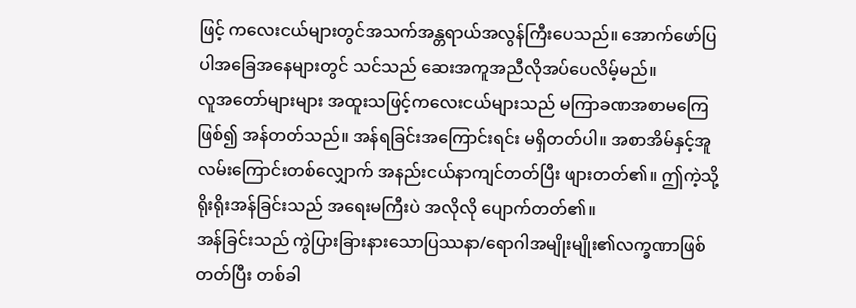ဖြင့် ကလေးငယ်များတွင်အသက်အန္တရာယ်အလွန်ကြီးပေသည်။ အောက်ဖော်ပြပါအခြေအနေများတွင် သင်သည် ဆေးအကူအညီလိုအပ်ပေလိမ့်မည်။
လူအတော်များများ အထူးသဖြင့်ကလေးငယ်များသည် မကြာခဏအစာမကြေဖြစ်၍ အန်တတ်သည်။ အန်ရခြင်းအကြောင်းရင်း မရှိတတ်ပါ။ အစာအိမ်နှင့်အူလမ်းကြောင်းတစ်လျှောက် အနည်းငယ်နာကျင်တတ်ပြီး ဖျားတတ်၏။ ဤကဲ့သို့ရိုးရိုးအန်ခြင်းသည် အရေးမကြီးပဲ အလိုလို ပျောက်တတ်၏။
အန်ခြင်းသည် ကွဲပြားခြားနားသောပြဿနာ/ရောဂါအမျိုးမျိုး၏လက္ခဏာဖြစ်တတ်ပြီး တစ်ခါ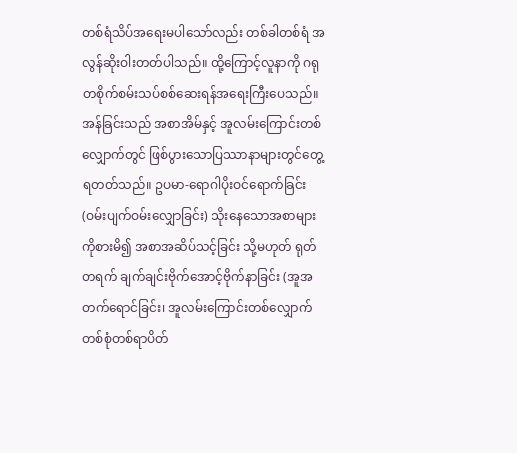တစ်ရံသိပ်အရေးမပါသော်လည်း တစ်ခါတစ်ရံ အလွန်ဆိုးဝါးတတ်ပါသည်။ ထို့ကြောင့်လူနာကို ဂရုတစိုက်စမ်းသပ်စစ်ဆေးရန်အရေးကြီးပေသည်။ အန်ခြင်းသည် အစာအိမ်နှင့် အူလမ်းကြောင်းတစ်လျှောက်တွင် ဖြစ်ပွားသောပြဿာနာများတွင်တွေ့ရတတ်သည်။ ဥပမာ-ရောဂါပိုးဝင်ရောက်ခြင်း(ဝမ်းပျက်ဝမ်းလျှောခြင်း) သိုးနေသောအစာများကိုစားမိ၍ အစာအဆိပ်သင့်ခြင်း သို့မဟုတ် ရုတ်တရက် ချက်ချင်းဗိုက်အောင့်ဗိုက်နာခြင်း (အူအတက်ရောင်ခြင်း၊ အူလမ်းကြောင်းတစ်လျှောက်တစ်စုံတစ်ရာပိတ်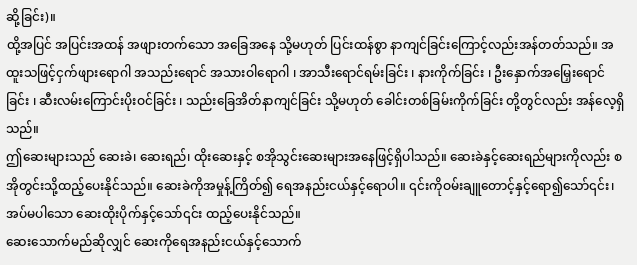ဆို့ခြင်း)။
ထို့အပြင် အပြင်းအထန် အဖျားတက်သော အခြေအနေ သို့မဟုတ် ပြင်းထန်စွာ နာကျင်ခြင်းကြောင့်လည်းအန်တတ်သည်။ အထူးသဖြင့်ငှက်ဖျားရောဂါ အသည်းရောင် အသားဝါရောဂါ ၊ အာသီးရောင်ရမ်းခြင်း ၊ နားကိုက်ခြင်း ၊ ဦးနှောက်အမြှေးရောင်ခြင်း ၊ ဆီးလမ်းကြောင်းပိုးဝင်ခြင်း ၊ သည်းခြေအိတ်နာကျင်ခြင်း သို့မဟုတ် ခေါင်းတစ်ခြမ်းကိုက်ခြင်း တို့တွင်လည်း အန်လေ့ရှိသည်။
ဤဆေးများသည် ဆေးခဲ၊ ဆေးရည်၊ ထိုးဆေးနှင့် စအိုသွင်းဆေးများအနေဖြင့်ရှိပါသည်။ ဆေးခဲနှင့်ဆေးရည်များကိုလည်း စအိုတွင်းသို့ထည့်ပေးနိုင်သည်။ ဆေးခဲကိုအမှုန့်ကြိတ်၍ ရေအနည်းငယ်နှင့်ရောပါ။ ၎င်းကိုဝမ်းချူတောင့်နှင့်ရော၍သော်၎င်း၊ အပ်မပါသော ဆေးထိုးပိုက်နှင့်သော်၎င်း ထည့်ပေးနိုင်သည်။
ဆေးသောက်မည်ဆိုလျှင် ဆေးကိုရေအနည်းငယ်နှင့်သောက်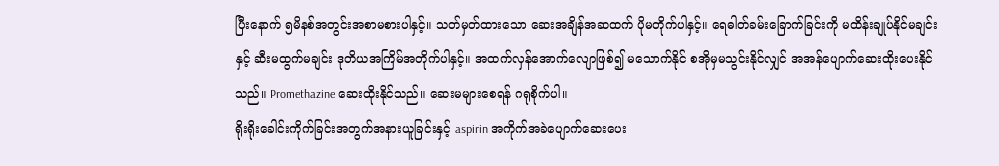ပြီးနောက် ၅မိနစ်အတွင်းအစာမစားပါနှင့်။ သတ်မှတ်ထားသော ဆေးအချိန်အဆထက် ပိုမတိုက်ပါနှင့်။ ရေဓါတ်ခမ်းခြောက်ခြင်းကို မထိန်းချုပ်နိုင်မချင်းနှင့် ဆီးမထွက်မချင်း ဒုတိယအကြိမ်အတိုက်ပါနှင့်။ အထက်လှန်အောက်လျောဖြစ်၍ မသောက်နိုင် စအိုမှမသွင်းနိုင်လျှင် အအန်ပျောက်ဆေးထိုးပေးနိုင်သည်။ Promethazine ဆေးထိုးနိုင်သည်။ ဆေးမများစေရန် ဂရုစိုက်ပါ။
ရိုးရိုးခေါင်းကိုက်ခြင်းအတွက်အနားယူခြင်းနှင့် aspirin အကိုက်အခဲပျောက်ဆေးပေး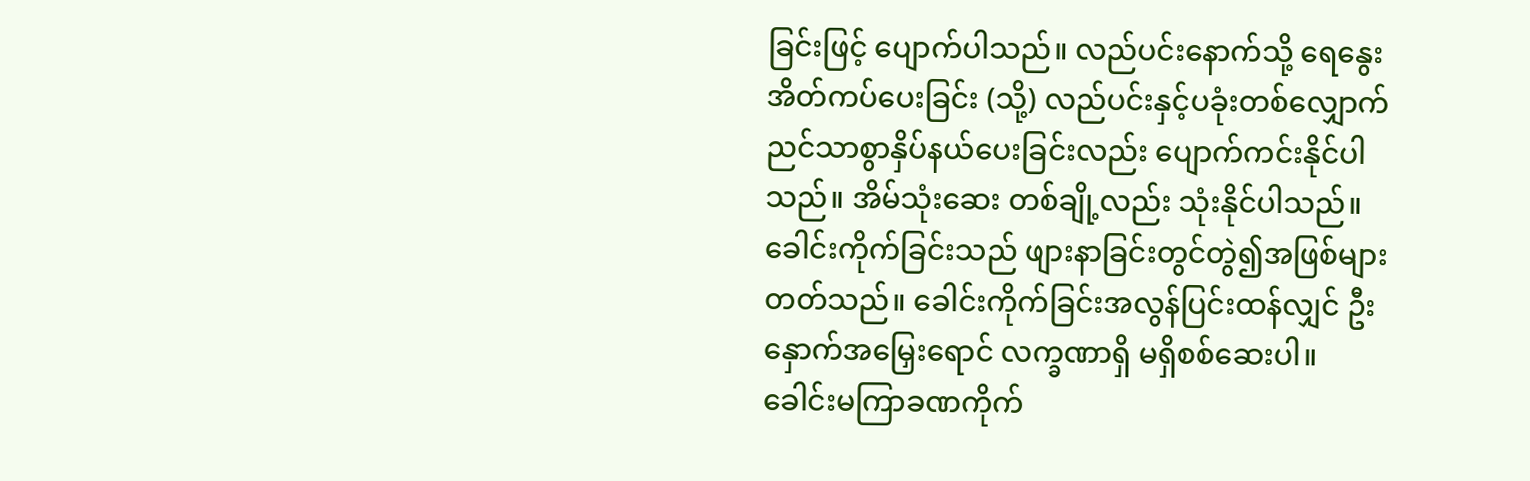ခြင်းဖြင့် ပျောက်ပါသည်။ လည်ပင်းနောက်သို့ ရေနွေးအိတ်ကပ်ပေးခြင်း (သို့) လည်ပင်းနှင့်ပခုံးတစ်လျှောက် ညင်သာစွာနှိပ်နယ်ပေးခြင်းလည်း ပျောက်ကင်းနိုင်ပါသည်။ အိမ်သုံးဆေး တစ်ချို့လည်း သုံးနိုင်ပါသည်။
ခေါင်းကိုက်ခြင်းသည် ဖျားနာခြင်းတွင်တွဲ၍အဖြစ်များတတ်သည်။ ခေါင်းကိုက်ခြင်းအလွန်ပြင်းထန်လျှင် ဦးနှောက်အမြှေးရောင် လက္ခဏာရှိ မရှိစစ်ဆေးပါ။
ခေါင်းမကြာခဏကိုက်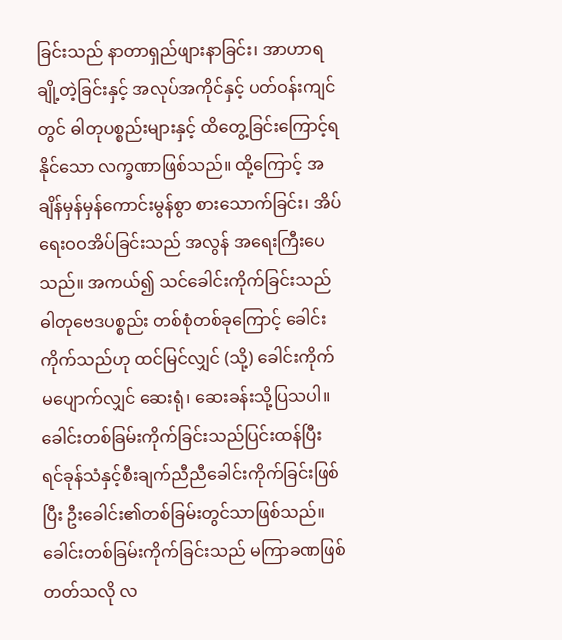ခြင်းသည် နာတာရှည်ဖျားနာခြင်း၊ အာဟာရချို့တဲ့ခြင်းနှင့် အလုပ်အကိုင်နှင့် ပတ်ဝန်းကျင်တွင် ဓါတုပစ္စည်းများနှင့် ထိတွေ့ခြင်းကြောင့်ရနိုင်သော လက္ခဏာဖြစ်သည်။ ထို့ကြောင့် အချိန်မှန်မှန်ကောင်းမွန်စွာ စားသောက်ခြင်း၊ အိပ်ရေးဝဝအိပ်ခြင်းသည် အလွန် အရေးကြီးပေသည်။ အကယ်၍ သင်ခေါင်းကိုက်ခြင်းသည် ဓါတုဗေဒပစ္စည်း တစ်စုံတစ်ခုကြောင့် ခေါင်းကိုက်သည်ဟု ထင်မြင်လျှင် (သို့) ခေါင်းကိုက်မပျောက်လျှင် ဆေးရုံ၊ ဆေးခန်းသို့ပြသပါ။
ခေါင်းတစ်ခြမ်းကိုက်ခြင်းသည်ပြင်းထန်ပြီး ရင်ခုန်သံနှင့်စီးချက်ညီညီခေါင်းကိုက်ခြင်းဖြစ်ပြီး ဦးခေါင်း၏တစ်ခြမ်းတွင်သာဖြစ်သည်။ ခေါင်းတစ်ခြမ်းကိုက်ခြင်းသည် မကြာခဏဖြစ်တတ်သလို လ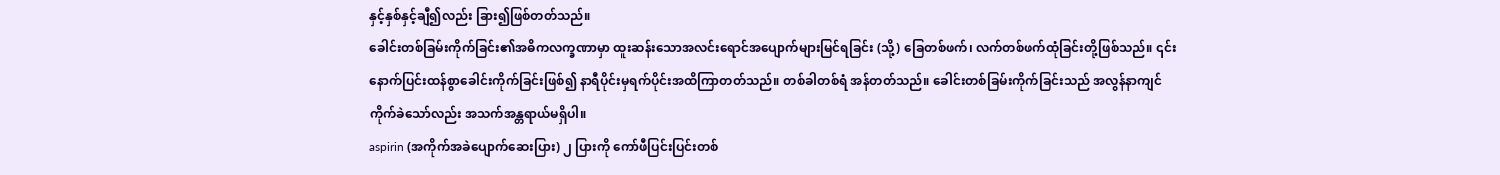နှင့်နှစ်နှင့်ချီ၍လည်း ခြား၍ဖြစ်တတ်သည်။
ခေါင်းတစ်ခြမ်းကိုက်ခြင်း၏အဓိကလက္ခဏာမှာ ထူးဆန်းသောအလင်းရောင်အပျောက်များမြင်ရခြင်း (သို့) ခြေတစ်ဖက်၊ လက်တစ်ဖက်ထုံခြင်းတို့ဖြစ်သည်။ ၎င်းနောက်ပြင်းထန်စွာခေါင်းကိုက်ခြင်းဖြစ်၍ နာရီပိုင်းမှရက်ပိုင်းအထိကြာတတ်သည်။ တစ်ခါတစ်ရံ အန်တတ်သည်။ ခေါင်းတစ်ခြမ်းကိုက်ခြင်းသည် အလွန်နာကျင်ကိုက်ခဲသော်လည်း အသက်အန္တရာယ်မရှိပါ။
aspirin (အကိုက်အခဲပျောက်ဆေးပြား) ၂ ပြားကို ကော်ဖီပြင်းပြင်းတစ်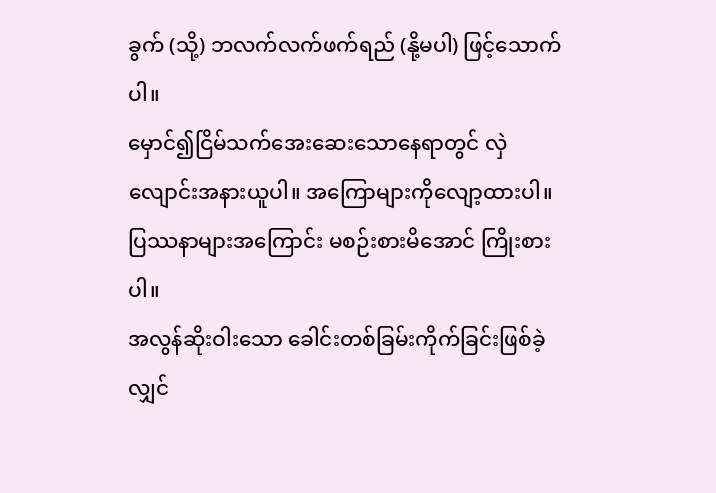ခွက် (သို့) ဘလက်လက်ဖက်ရည် (နို့မပါ) ဖြင့်သောက်ပါ။
မှောင်၍ငြိမ်သက်အေးဆေးသောနေရာတွင် လှဲလျောင်းအနားယူပါ။ အကြောများကိုလျော့ထားပါ။ ပြဿနာများအကြောင်း မစဉ်းစားမိအောင် ကြိုးစားပါ။
အလွန်ဆိုးဝါးသော ခေါင်းတစ်ခြမ်းကိုက်ခြင်းဖြစ်ခဲ့လျှင်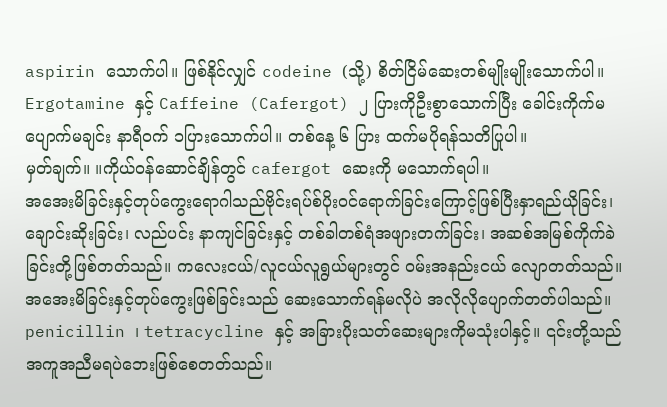aspirin သောက်ပါ။ ဖြစ်နိုင်လျှင် codeine (သို့) စိတ်ငြိမ်ဆေးတစ်မျိုးမျိုးသောက်ပါ။ Ergotamine နှင့် Caffeine (Cafergot) ၂ ပြားကိုဦးစွာသောက်ပြီး ခေါင်းကိုက်မပျောက်မချင်း နာရီဝက် ၁ပြားသောက်ပါ။ တစ်နေ့ ၆ ပြား ထက်မပိုရန်သတိပြုပါ။
မှတ်ချက်။ ။ကိုယ်ဝန်ဆောင်ချိန်တွင် cafergot ဆေးကို မသောက်ရပါ။
အအေးမိခြင်းနှင့်တုပ်ကွေးရောဂါသည်ဗိုင်းရပ်စ်ပိုးဝင်ရောက်ခြင်းကြောင့်ဖြစ်ပြီးနှာရည်ယိုခြင်း၊ ချောင်းဆိုးခြင်း၊ လည်ပင်း နာကျင်ခြင်းနှင့် တစ်ခါတစ်ရံအဖျားတက်ခြင်း၊ အဆစ်အမြစ်ကိုက်ခဲခြင်းတို့ဖြစ်တတ်သည်။ ကလေးငယ်/လူငယ်လူရွယ်များတွင် ဝမ်းအနည်းငယ် လျောတတ်သည်။
အအေးမိခြင်းနှင့်တုပ်ကွေးဖြစ်ခြင်းသည် ဆေးသောက်ရန်မလိုပဲ အလိုလိုပျောက်တတ်ပါသည်။ penicillin ၊ tetracycline နှင့် အခြားပိုးသတ်ဆေးများကိုမသုံးပါနှင့်။ ၎င်းတို့သည် အကူအညီမရပဲဘေးဖြစ်စေတတ်သည်။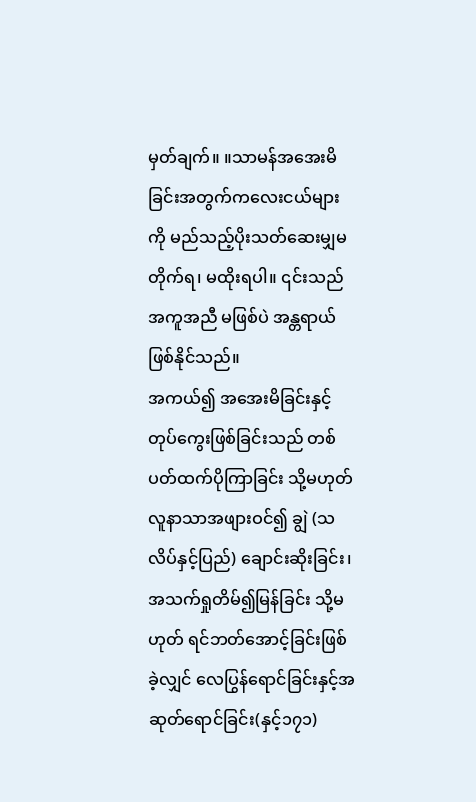မှတ်ချက်။ ။သာမန်အအေးမိခြင်းအတွက်ကလေးငယ်များကို မည်သည့်ပိုးသတ်ဆေးမျှမတိုက်ရ၊ မထိုးရပါ။ ၎င်းသည် အကူအညီ မဖြစ်ပဲ အန္တရာယ်ဖြစ်နိုင်သည်။
အကယ်၍ အအေးမိခြင်းနှင့်တုပ်ကွေးဖြစ်ခြင်းသည် တစ်ပတ်ထက်ပိုကြာခြင်း သို့မဟုတ် လူနာသာအဖျားဝင်၍ ချွဲ (သလိပ်နှင့်ပြည်) ချောင်းဆိုးခြင်း၊အသက်ရှုတိမ်၍မြန်ခြင်း သို့မဟုတ် ရင်ဘတ်အောင့်ခြင်းဖြစ်ခဲ့လျှင် လေပြွန်ရောင်ခြင်းနှင့်အဆုတ်ရောင်ခြင်း(နှင့်၁၇၁)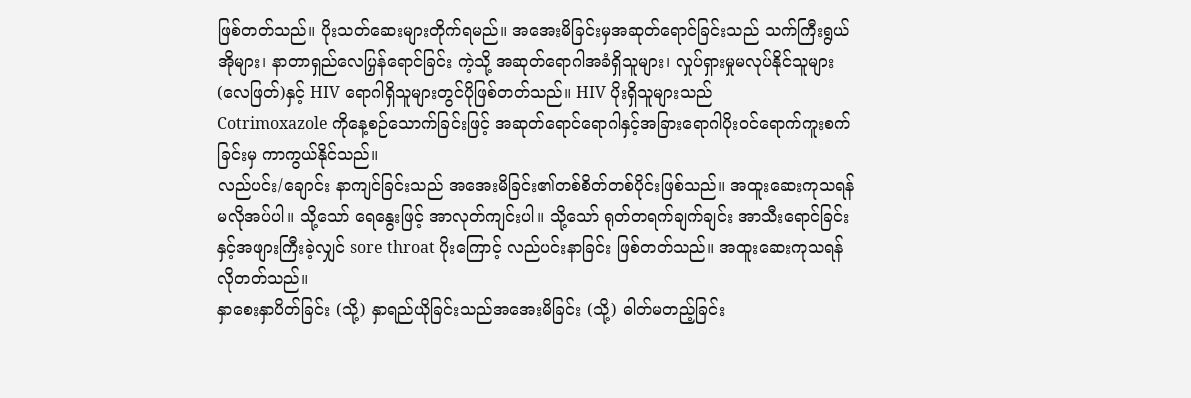ဖြစ်တတ်သည်။ ပိုးသတ်ဆေးများတိုက်ရမည်။ အအေးမိခြင်းမှအဆုတ်ရောင်ခြင်းသည် သက်ကြီးရွယ်အိုများ၊ နာတာရှည်လေပြှန်ရောင်ခြင်း ကဲ့သို့ အဆုတ်ရောဂါအခံရှိသူများ၊ လှုပ်ရှားမှုမလုပ်နိုင်သူများ(လေဖြတ်)နှင့် HIV ရောဂါရှိသူများတွင်ပိုဖြစ်တတ်သည်။ HIV ပိုးရှိသူများသည်
Cotrimoxazole ကိုနေ့စဉ်သောက်ခြင်းဖြင့် အဆုတ်ရောင်ရောဂါနှင့်အခြားရောဂါပိုးဝင်ရောက်ကူးစက်ခြင်းမှ ကာကွယ်နိုင်သည်။
လည်ပင်း/ချောင်း နာကျင်ခြင်းသည် အအေးမိခြင်း၏တစ်စိတ်တစ်ပိုင်းဖြစ်သည်။ အထူးဆေးကုသရန်မလိုအပ်ပါ။ သို့သော် ရေနွေးဖြင့် အာလုတ်ကျင်းပါ။ သို့သော် ရုတ်တရက်ချက်ချင်း အာသီးရောင်ခြင်းနှင့်အဖျားကြီးခဲ့လျှင် sore throat ပိုးကြောင့် လည်ပင်းနာခြင်း ဖြစ်တတ်သည်။ အထူးဆေးကုသရန် လိုတတ်သည်။
နှာစေးနှာပိတ်ခြင်း (သို့) နှာရည်ယိုခြင်းသည်အအေးမိခြင်း (သို့) ဓါတ်မတည့်ခြင်း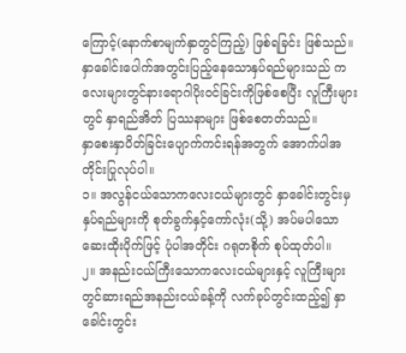ကြောင့်(နောက်စာမျက်နှာတွင်ကြည့်) ဖြစ်ရခြင်း ဖြစ်သည်။နှာခေါင်းပေါက်အတွင်းပြည့်နေသောနှပ်ရည်များသည် ကလေးများတွင်နားရောဂါပိုးဝင်ခြင်းကိုဖြစ်စေပြီး လူကြီးများတွင် နှာရည်အိတ် ပြဿနာများ ဖြစ်စေတတ်သည်။
နှာစေးနှာပိတ်ခြင်းပျောက်ကင်းရန်အတွက် အောက်ပါအတိုင်းပြုလုပ်ပါ။
၁။ အလွန်ငယ်သောကလေးငယ်များတွင် နှာခေါင်းတွင်းမှ နှပ်ရည်များကို စုတ်ခွက်နှင့်ကော်လုံး(သို့) အပ်မပါသော ဆေးထိုးပိုက်ဖြင့် ပုံပါအတိုင်း ဂရုတစိုက် စုပ်ထုတ်ပါ။
၂။ အနည်းငယ်ကြီးသောကလေးငယ်များနှင့် လူကြီးများတွင်ဆားရည်အနည်းငယ်ခန့်ကို လက်ခုပ်တွင်းထည့်၍ နှာခေါင်းတွင်း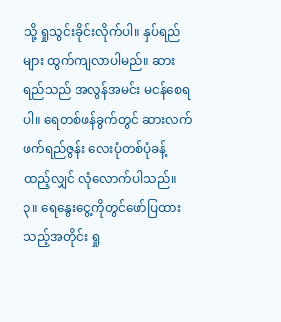သို့ ရှုသွင်းခိုင်းလိုက်ပါ။ နှပ်ရည်များ ထွက်ကျလာပါမည်။ ဆားရည်သည် အလွန်အမင်း မငန်စေရပါ။ ရေတစ်ဖန်ခွက်တွင် ဆားလက်ဖက်ရည်ဇွန်း လေးပုံတစ်ပုံခန့် ထည့်လျှင် လုံလောက်ပါသည်။
၃။ ရေနွေးငွေ့ကိုတွင်ဖော်ပြထားသည့်အတိုင်း ရှု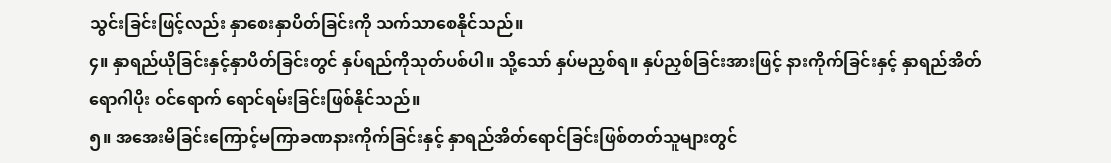သွင်းခြင်းဖြင့်လည်း နှာစေးနှာပိတ်ခြင်းကို သက်သာစေနိုင်သည်။
၄။ နှာရည်ယိုခြင်းနှင့်နှာပိတ်ခြင်းတွင် နှပ်ရည်ကိုသုတ်ပစ်ပါ။ သို့သော် နှပ်မညှစ်ရ။ နှပ်ညှစ်ခြင်းအားဖြင့် နားကိုက်ခြင်းနှင့် နှာရည်အိတ် ရောဂါပိုး ဝင်ရောက် ရောင်ရမ်းခြင်းဖြစ်နိုင်သည်။
၅။ အအေးမိခြင်းကြောင့်မကြာခဏနားကိုက်ခြင်းနှင့် နှာရည်အိတ်ရောင်ခြင်းဖြစ်တတ်သူများတွင်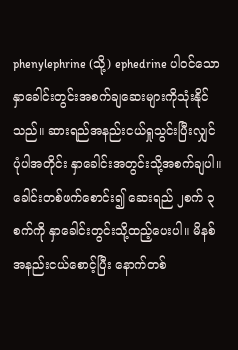phenylephrine (သို့) ephedrine ပါဝင်သောနှာခေါင်းတွင်းအစက်ချဆေးများကိုသုံးနိုင်သည်။ ဆားရည်အနည်းငယ်ရှုသွင်းပြီးလျှင် ပုံပါအတိုင်း နှာခေါင်းအတွင်းသို့အစက်ချပါ။ ခေါင်းတစ်ဖက်စောင်း၍ ဆေးရည် ၂စက် ၃စက်ကို နှာခေါင်းတွင်းသို့ထည့်ပေးပါ။ မိနစ်အနည်းငယ်စောင့်ပြီး နောက်တစ်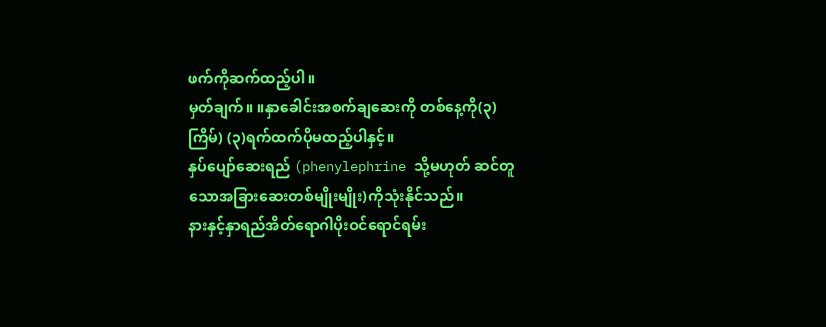ဖက်ကိုဆက်ထည့်ပါ။
မှတ်ချက်။ ။နှာခေါင်းအစက်ချဆေးကို တစ်နေ့ကို(၃)ကြိမ်) (၃)ရက်ထက်ပိုမထည့်ပါနှင့်။
နှပ်ပျော်ဆေးရည် (phenylephrine သို့မဟုတ် ဆင်တူသောအခြားဆေးတစ်မျိုးမျိုး)ကိုသုံးနိုင်သည်။
နားနှင့်နှာရည်အိတ်ရောဂါပိုးဝင်ရောင်ရမ်း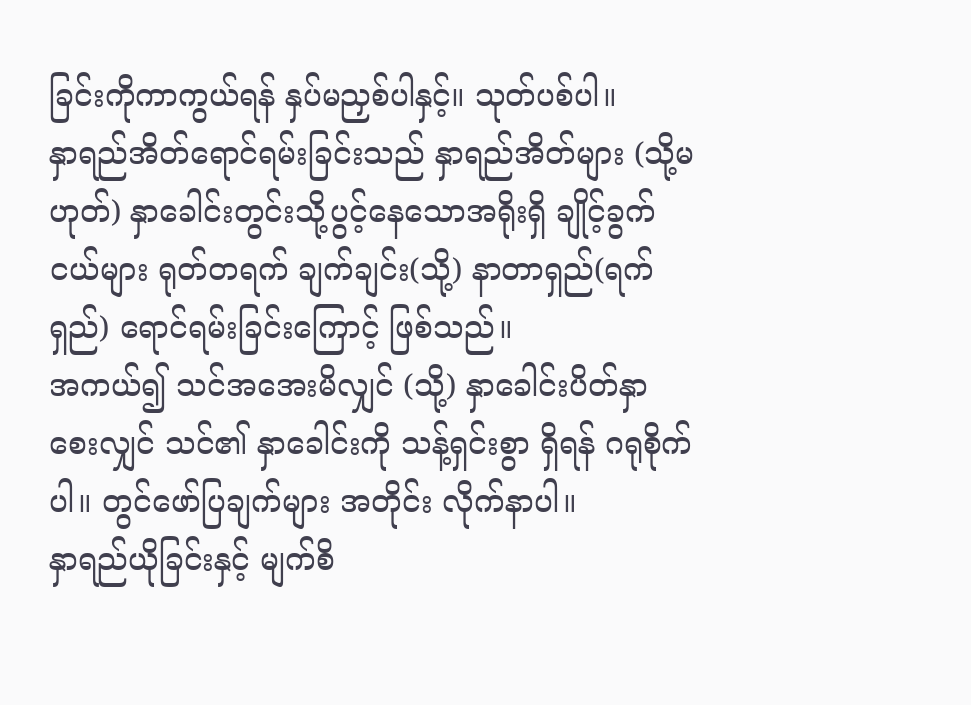ခြင်းကိုကာကွယ်ရန် နှပ်မညှစ်ပါနှင့်။ သုတ်ပစ်ပါ။
နှာရည်အိတ်ရောင်ရမ်းခြင်းသည် နှာရည်အိတ်များ (သို့မဟုတ်) နှာခေါင်းတွင်းသို့ပွင့်နေသောအရိုးရှိ ချိုင့်ခွက်ငယ်များ ရုတ်တရက် ချက်ချင်း(သို့) နာတာရှည်(ရက်ရှည်) ရောင်ရမ်းခြင်းကြောင့် ဖြစ်သည်။
အကယ်၍ သင်အအေးမိလျှင် (သို့) နှာခေါင်းပိတ်နှာစေးလျှင် သင်၏ နှာခေါင်းကို သန့်ရှင်းစွာ ရှိရန် ဂရုစိုက်ပါ။ တွင်ဖော်ပြချက်များ အတိုင်း လိုက်နာပါ။
နှာရည်ယိုခြင်းနှင့် မျက်စိ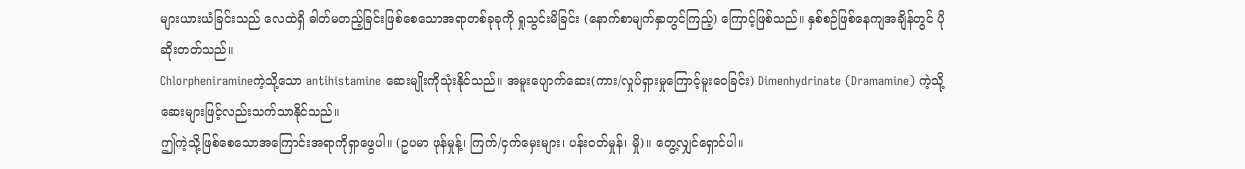များယားယံခြင်းသည် လေထဲရှိ ဓါတ်မတည့်ခြင်းဖြစ်စေသောအရာတစ်ခုခုကို ရှုသွင်းမိခြင်း (နောက်စာမျက်နှာတွင်ကြည့်) ကြောင့်ဖြစ်သည်။ နှစ်စဉ်ဖြစ်နေကျအချိန်တွင် ပိုဆိုးတတ်သည်။
Chlorpheniramineကဲ့သို့သော antihistamine ဆေးမျိုးကိုသုံးနိုင်သည်။ အမူးပျောက်ဆေး(ကား/လှုပ်ရှားမှုကြောင့်မူးဝေခြင်း) Dimenhydrinate (Dramamine) ကဲ့သို့ဆေးများဖြင့်လည်းသက်သာနိုင်သည်။
ဤကဲ့သို့ဖြစ်စေသောအကြောင်းအရာကိုရှာဖွေပါ။ (ဥပမာ ဖုန်မှုန့်၊ ကြက်/ငှက်မှေးများ၊ ပန်းဝတ်မှုန်၊ မှို)။ တွေ့လျှင်ရှောင်ပါ။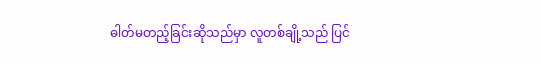ဓါတ်မတည့်ခြင်းဆိုသည်မှာ လူတစ်ချို့သည် ပြင်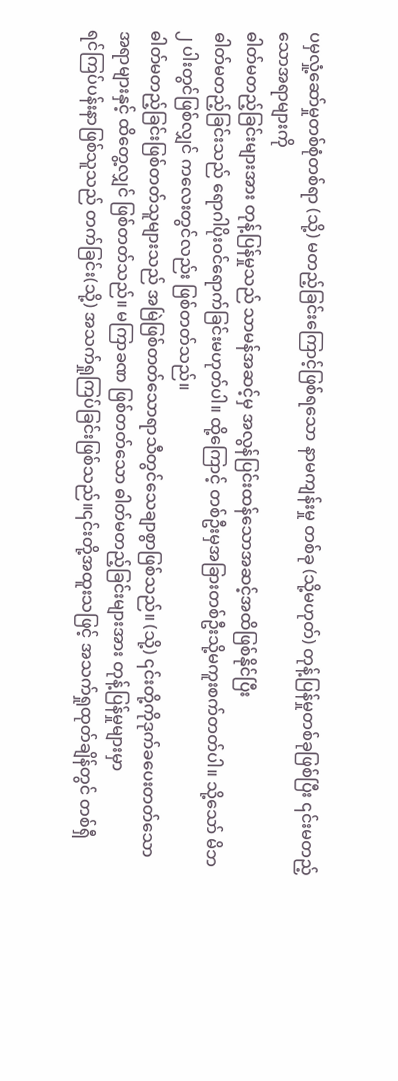ပမှလှုံ့ဆော်မှုတစ်စုံတစ်ရာ (သို့) မတည့်ခြင်းကြောင့်ဖြစ်ရသော နာမကျန်းမှု တစ်ခု (သို့မဟုတ်) တုန့်ပြန်မှုတစ်ခုဖြစ်ပြီး ၎င်းမတည့်သောအရာများကို
ဓါတ်မတည့်ခြင်းများအား တုန့်ပြန်မှုသည် သာမန်အဆင့်မှ အလွန်ပြင်းထန်သောအဆင့်အထိဖြစ်နိုင်ပြီး
ဓါတ်မတည့်ခြင်းသည် ရောဂါပိုးဝင်ရောက်ခြင်းမဟုတ်ပါ။ ထို့ကြောင့် တစ်ဦးမှအခြားတစ်ဦးသို့မကူးစက်တတ်ပါ။ သို့သော် မိဘ ၂ ပါးတွင်ဖြစ်လျှင် ကလေးတွင်လည်း ဖြစ်တတ်သည်။
ဓါတ်မတည့်ခြင်းဖြစ်တတ်သူများသည် အမြဲဖြစ်တတ်သောရာသီတွင်သေချာစွာဖြစ်သည်။ (သို့) ၎င်းတို့ကိုဒုက်ခပေးတတ်သော အရာများနှင့် ထိတွေ့လျှင် ဖြစ်တတ်သည်။ မကြာခဏ ဖြစ်တတ်သော ဓါတ်မတည့်ခြင်းများအား တုန့်ပြန်မှုများမှာ
ရင်ကြပ်ပန်းနာဖြစ်သူသည် တက်ခြင်း(သို့) အသက်ရှုကြပ်ခြင်းဖြစ်သည်။၎င်းတို့အထူးသဖြင့် အသက်ရှုထုတ်ချိန်တွင် တစ်ရှီ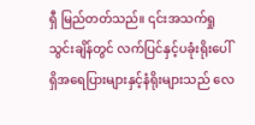ရှီ မြည်တတ်သည်။ ၎င်းအသက်ရှုသွင်းချိန်တွင် လက်ပြင်နှင့်ပခုံးရိုးပေါ်ရှိအရေပြားများနှင့်နံရိုးများသည် လေ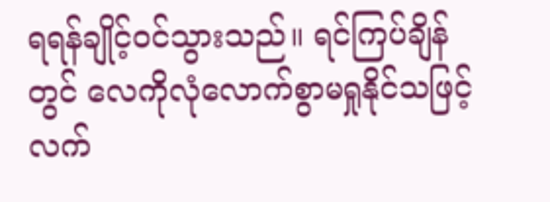ရရန်ချိုင့်ဝင်သွားသည်။ ရင်ကြပ်ချိန်တွင် လေကိုလုံလောက်စွာမရှုနိုင်သဖြင့် လက်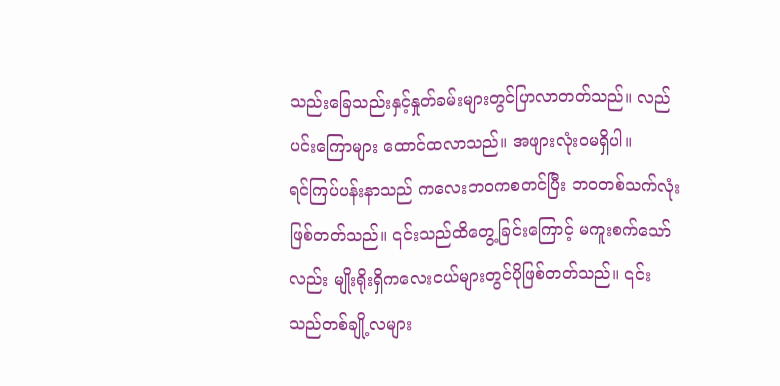သည်းခြေသည်းနှင့်နှုတ်ခမ်းများတွင်ပြာလာတတ်သည်။ လည်ပင်းကြောများ ထောင်ထလာသည်။ အဖျားလုံးဝမရှိပါ။
ရင်ကြပ်ပန်းနာသည် ကလေးဘဝကစတင်ပြီး ဘဝတစ်သက်လုံးဖြစ်တတ်သည်။ ၎င်းသည်ထိတွေ့ခြင်းကြောင့် မကူးစက်သော်လည်း မျိုးရိုးရှိကလေးငယ်များတွင်ပိုဖြစ်တတ်သည်။ ၎င်းသည်တစ်ချို့လများ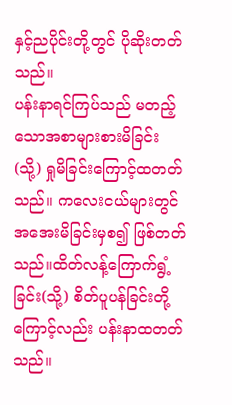နှင့်ညပိုင်းတို့တွင် ပိုဆိုးတတ်သည်။
ပန်းနာရင်ကြပ်သည် မတည့်သောအစာများစားမိခြင်း (သို့) ရှုမိခြင်းကြောင့်ထတတ်သည်။ ကလေးငယ်များတွင် အအေးမိခြင်းမှစ၍ ဖြစ်တတ်သည်။ထိတ်လန့်ကြောက်ရွံ့ခြင်း(သို့) စိတ်ပူပန်ခြင်းတို့ကြောင့်လည်း ပန်းနာထတတ်သည်။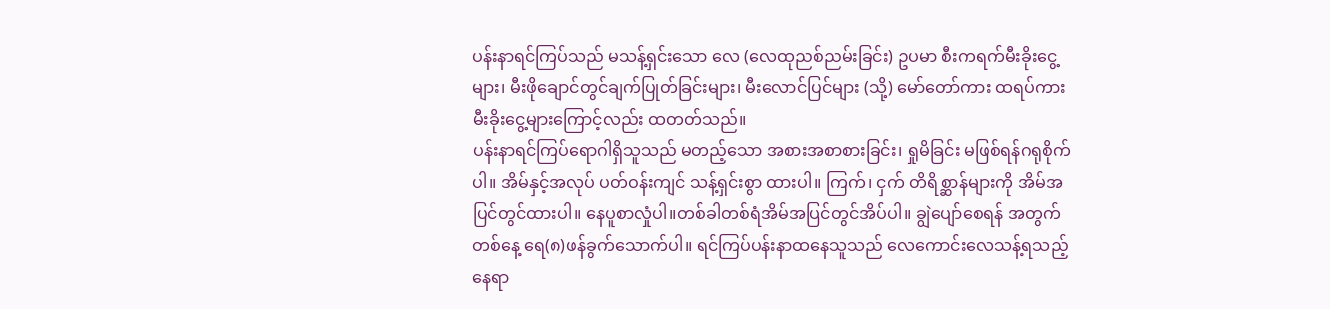ပန်းနာရင်ကြပ်သည် မသန့်ရှင်းသော လေ (လေထုညစ်ညမ်းခြင်း) ဥပမာ စီးကရက်မီးခိုးငွေ့များ၊ မီးဖိုချောင်တွင်ချက်ပြုတ်ခြင်းများ၊ မီးလောင်ပြင်များ (သို့) မော်တော်ကား ထရပ်ကားမီးခိုးငွေ့များကြောင့်လည်း ထတတ်သည်။
ပန်းနာရင်ကြပ်ရောဂါရှိသူသည် မတည့်သော အစားအစာစားခြင်း၊ ရှုမိခြင်း မဖြစ်ရန်ဂရုစိုက်ပါ။ အိမ်နှင့်အလုပ် ပတ်ဝန်းကျင် သန့်ရှင်းစွာ ထားပါ။ ကြက်၊ ငှက် တိရိစ္ဆာန်များကို အိမ်အပြင်တွင်ထားပါ။ နေပူစာလှုံပါ။တစ်ခါတစ်ရံအိမ်အပြင်တွင်အိပ်ပါ။ ချွဲပျော်စေရန် အတွက် တစ်နေ့ ရေ(၈)ဖန်ခွက်သောက်ပါ။ ရင်ကြပ်ပန်းနာထနေသူသည် လေကောင်းလေသန့်ရသည့် နေရာ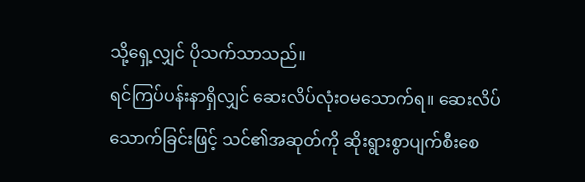သို့ရှေ့လျှင် ပိုသက်သာသည်။
ရင်ကြပ်ပန်းနာရှိလျှင် ဆေးလိပ်လုံးဝမသောက်ရ။ ဆေးလိပ်သောက်ခြင်းဖြင့် သင်၏အဆုတ်ကို ဆိုးရွားစွာပျက်စီးစေ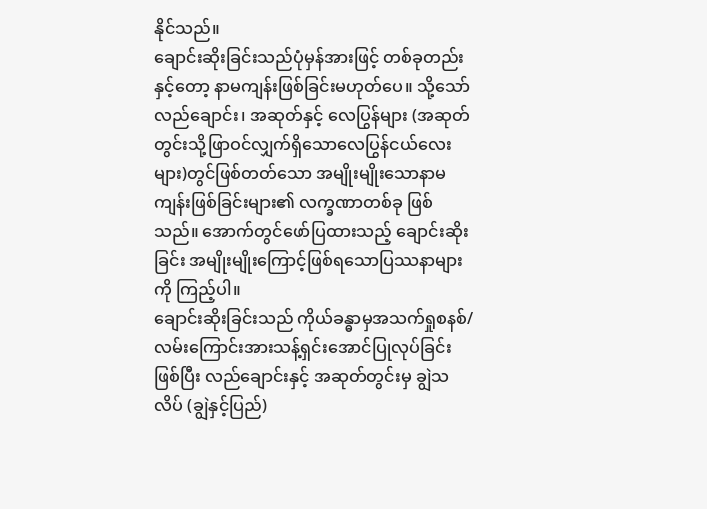နိုင်သည်။
ချောင်းဆိုးခြင်းသည်ပုံမှန်အားဖြင့် တစ်ခုတည်းနှင့်တော့ နာမကျန်းဖြစ်ခြင်းမဟုတ်ပေ။ သို့သော် လည်ချောင်း၊ အဆုတ်နှင့် လေပြွန်များ (အဆုတ်တွင်းသို့ဖြာဝင်လျှက်ရှိသောလေပြွန်ငယ်လေးများ)တွင်ဖြစ်တတ်သော အမျိုးမျိုးသောနာမကျန်းဖြစ်ခြင်းများ၏ လက္ခဏာတစ်ခု ဖြစ်သည်။ အောက်တွင်ဖော်ပြထားသည့် ချောင်းဆိုးခြင်း အမျိုးမျိုးကြောင့်ဖြစ်ရသောပြဿနာများကို ကြည့်ပါ။
ချောင်းဆိုးခြင်းသည် ကိုယ်ခန္ဓာမှအသက်ရှုစနစ်/လမ်းကြောင်းအားသန့်ရှင်းအောင်ပြုလုပ်ခြင်းဖြစ်ပြီး လည်ချောင်းနှင့် အဆုတ်တွင်းမှ ချွဲသလိပ် (ချွဲနှင့်ပြည်)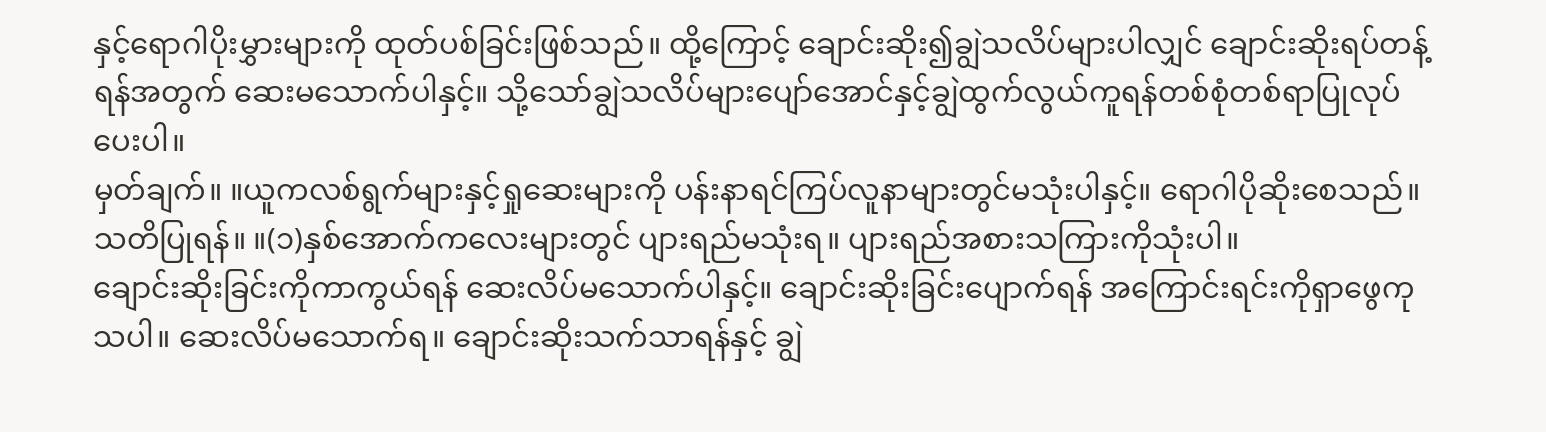နှင့်ရောဂါပိုးမွှားများကို ထုတ်ပစ်ခြင်းဖြစ်သည်။ ထို့ကြောင့် ချောင်းဆိုး၍ချွဲသလိပ်များပါလျှင် ချောင်းဆိုးရပ်တန့်ရန်အတွက် ဆေးမသောက်ပါနှင့်။ သို့သော်ချွဲသလိပ်များပျော်အောင်နှင့်ချွဲထွက်လွယ်ကူရန်တစ်စုံတစ်ရာပြုလုပ်ပေးပါ။
မှတ်ချက်။ ။ယူကလစ်ရွက်များနှင့်ရှုဆေးများကို ပန်းနာရင်ကြပ်လူနာများတွင်မသုံးပါနှင့်။ ရောဂါပိုဆိုးစေသည်။
သတိပြုရန်။ ။(၁)နှစ်အောက်ကလေးများတွင် ပျားရည်မသုံးရ။ ပျားရည်အစားသကြားကိုသုံးပါ။
ချောင်းဆိုးခြင်းကိုကာကွယ်ရန် ဆေးလိပ်မသောက်ပါနှင့်။ ချောင်းဆိုးခြင်းပျောက်ရန် အကြောင်းရင်းကိုရှာဖွေကုသပါ။ ဆေးလိပ်မသောက်ရ။ ချောင်းဆိုးသက်သာရန်နှင့် ချွဲ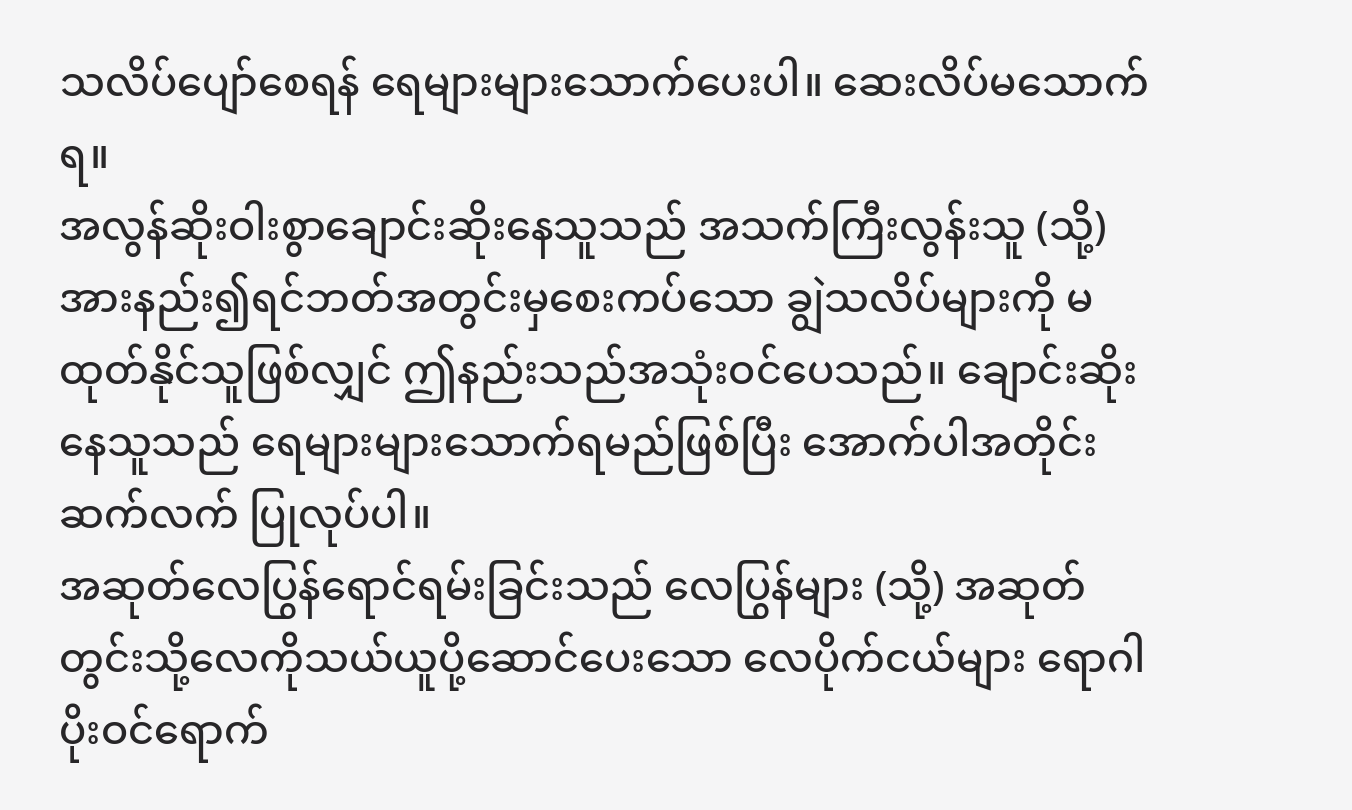သလိပ်ပျော်စေရန် ရေများများသောက်ပေးပါ။ ဆေးလိပ်မသောက်ရ။
အလွန်ဆိုးဝါးစွာချောင်းဆိုးနေသူသည် အသက်ကြီးလွန်းသူ (သို့) အားနည်း၍ရင်ဘတ်အတွင်းမှစေးကပ်သော ချွဲသလိပ်များကို မထုတ်နိုင်သူဖြစ်လျှင် ဤနည်းသည်အသုံးဝင်ပေသည်။ ချောင်းဆိုးနေသူသည် ရေများများသောက်ရမည်ဖြစ်ပြီး အောက်ပါအတိုင်းဆက်လက် ပြုလုပ်ပါ။
အဆုတ်လေပြွန်ရောင်ရမ်းခြင်းသည် လေပြွန်များ (သို့) အဆုတ်တွင်းသို့လေကိုသယ်ယူပို့ဆောင်ပေးသော လေပိုက်ငယ်များ ရောဂါပိုးဝင်ရောက်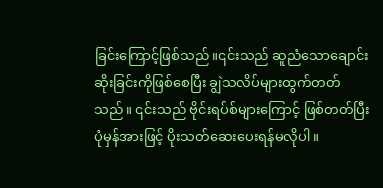ခြင်းကြောင့်ဖြစ်သည်။၎င်းသည် ဆူညံသောချောင်းဆိုးခြင်းကိုဖြစ်စေပြီး ချွဲသလိပ်များထွက်တတ်သည်။ ၎င်းသည် ဗိုင်းရပ်စ်များကြောင့် ဖြစ်တတ်ပြီး ပုံမှန်အားဖြင့် ပိုးသတ်ဆေးပေးရန်မလိုပါ။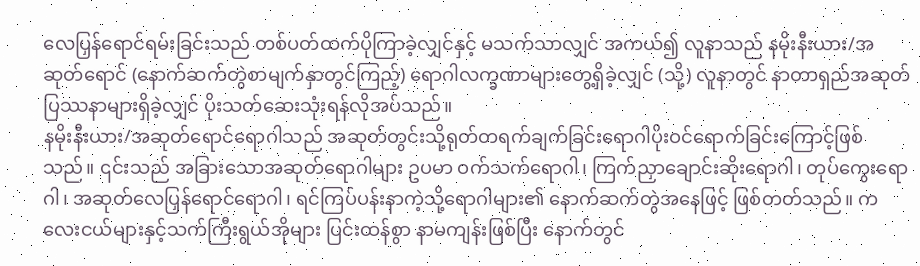လေပြှန်ရောင်ရမ်းခြင်းသည် တစ်ပတ်ထက်ပိုကြာခဲ့လျှင်နှင့် မသက်သာလျှင် အကယ်၍ လူနာသည် နမိုးနီးယား/အဆုတ်ရောင် (နောက်ဆက်တွဲစာမျက်နှာတွင်ကြည့်) ရောဂါလက္ခဏာများတွေ့ရှိခဲ့လျှင် (သို့) လူနာတွင် နာတာရှည်အဆုတ်ပြဿနာများရှိခဲ့လျှင် ပိုးသတ်ဆေးသုံးရန်လိုအပ်သည်။
နမိုးနီးယား/အဆုတ်ရောင်ရောဂါသည် အဆုတ်တွင်းသို့ရုတ်တရက်ချက်ခြင်းရောဂါပိုးဝင်ရောက်ခြင်းကြောင့်ဖြစ်သည်။ ၎င်းသည် အခြားသောအဆုတ်ရောဂါများ ဥပမာ ဝက်သက်ရောဂါ၊ ကြက်ညှာချောင်းဆိုးရောဂါ၊ တုပ်ကွေးရောဂါ၊ အဆုတ်လေပြှန်ရောင်ရောဂါ၊ ရင်ကြပ်ပန်းနာကဲ့သို့ရောဂါများ၏ နောက်ဆက်တွဲအနေဖြင့် ဖြစ်တတ်သည်။ ကလေးငယ်များနှင့်သက်ကြီးရွယ်အိုများ ပြင်းထန်စွာ နာမကျန်းဖြစ်ပြီး နောက်တွင်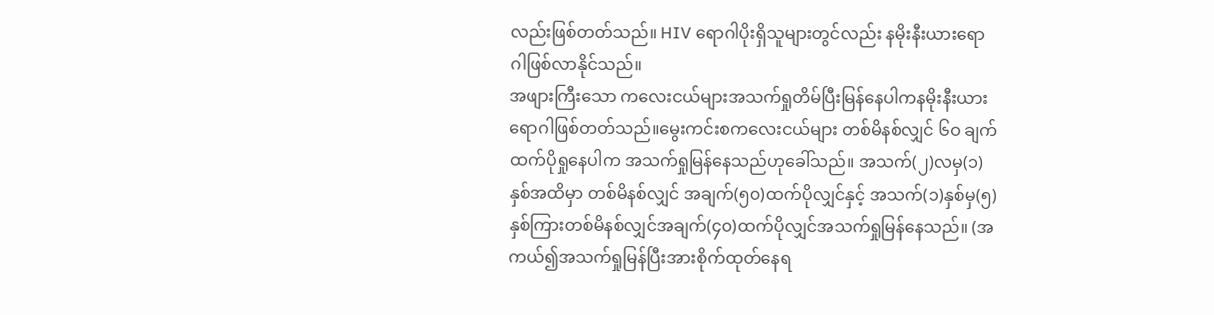လည်းဖြစ်တတ်သည်။ HIV ရောဂါပိုးရှိသူများတွင်လည်း နမိုးနီးယားရောဂါဖြစ်လာနိုင်သည်။
အဖျားကြီးသော ကလေးငယ်များအသက်ရှုတိမ်ပြီးမြန်နေပါကနမိုးနီးယားရောဂါဖြစ်တတ်သည်။မွေးကင်းစကလေးငယ်များ တစ်မိနစ်လျှင် ၆ဝ ချက်ထက်ပိုရှုနေပါက အသက်ရှုမြန်နေသည်ဟုခေါ်သည်။ အသက်(၂)လမှ(၁)နှစ်အထိမှာ တစ်မိနစ်လျှင် အချက်(၅၀)ထက်ပိုလျှင်နှင့် အသက်(၁)နှစ်မှ(၅)နှစ်ကြားတစ်မိနစ်လျှင်အချက်(၄၀)ထက်ပိုလျှင်အသက်ရှုမြန်နေသည်။ (အကယ်၍အသက်ရှုမြန်ပြီးအားစိုက်ထုတ်နေရ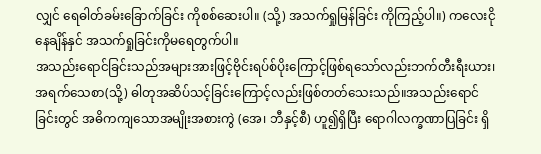လျှင် ရေဓါတ်ခမ်းခြောက်ခြင်း ကိုစစ်ဆေးပါ။ (သို့) အသက်ရှုမြန်ခြင်း ကိုကြည့်ပါ။) ကလေးငိုနေချိန်နှင် အသက်ရှုခြင်းကိုမရေတွက်ပါ။
အသည်းရောင်ခြင်းသည်အများအားဖြင့်ဗိုင်းရပ်စ်ပိုးကြောင့်ဖြစ်ရသော်လည်းဘက်တီးရီးယား၊ အရက်သေစာ(သို့) ဓါတုအဆိပ်သင့်ခြင်းကြောင့်လည်းဖြစ်တတ်သေးသည်။အသည်းရောင်ခြင်းတွင် အဓိကကျသောအမျိုးအစားကွဲ (အေ၊ ဘီနှင့်စီ) ဟူ၍ရှိပြီး ရောဂါလက္ခဏာပြခြင်း ရှိ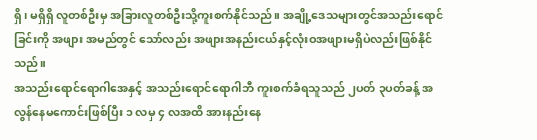ရှိ၊ မရှိရှိ လူတစ်ဦးမှ အခြားလူတစ်ဦးသို့ကူးစက်နိုင်သည်။ အချို့ဒေသများတွင်အသည်းရောင်ခြင်းကို အဖျား အမည်တွင် သော်လည်း အဖျားအနည်းငယ်နှင့်လုံးဝအဖျားမရှိပဲလည်းဖြစ်နိုင်သည်။
အသည်းရောင်ရောဂါအေနှင့် အသည်းရောင်ရောဂါဘီ ကူးစက်ခံရသူသည် ၂ပတ် ၃ပတ်ခန့် အလွန်နေမကောင်းဖြစ်ပြီး ၁ လမှ ၄ လအထိ အားနည်းနေ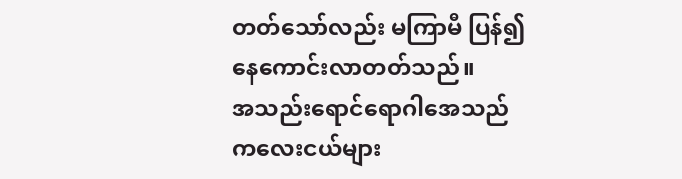တတ်သော်လည်း မကြာမီ ပြန်၍နေကောင်းလာတတ်သည်။
အသည်းရောင်ရောဂါအေသည် ကလေးငယ်များ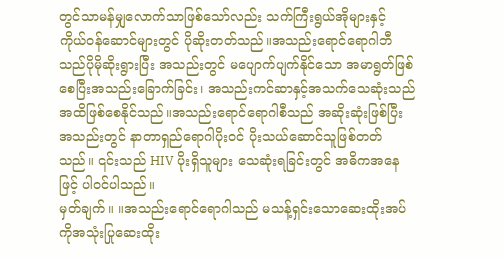တွင်သာမန်မျှလောက်သာဖြစ်သော်လည်း သက်ကြီးရွယ်အိုများနှင့် ကိုယ်ဝန်ဆောင်များတွင် ပိုဆိုးတတ်သည်။အသည်းရောင်ရောဂါဘီသည်ပိုမိုဆိုးရွားပြီး အသည်းတွင် မပျောက်ပျက်နိုင်သော အမာရွတ်ဖြစ်စေပြီးအသည်းခြောက်ခြင်း၊ အသည်းကင်ဆာနှင့်အသက်သေဆုံးသည်အထိဖြစ်စေနိုင်သည်။အသည်းရောင်ရောဂါစီသည် အဆိုးဆုံးဖြစ်ပြီး အသည်းတွင် နာတာရှည်ရောဂါပိုးဝင် ပိုးသယ်ဆောင်သူဖြစ်တတ်သည်။ ၎င်းသည် HIV ပိုးရှိသူများ သေဆုံးရခြင်းတွင် အဓိကအနေဖြင့် ပါဝင်ပါသည်။
မှတ်ချက်။ ။အသည်းရောင်ရောဂါသည် မသန့်ရှင်းသောဆေးထိုးအပ်ကိုအသုံးပြုဆေးထိုး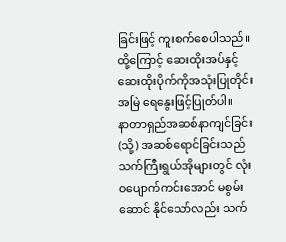ခြင်းဖြင့် ကူးစက်စေပါသည်။ ထို့ကြောင့် ဆေးထိုးအပ်နှင့်ဆေးထိုးပိုက်ကိုအသုံးပြုတိုင်းအမြဲ ရေနွေးဖြင့်ပြုတ်ပါ။
နာတာရှည်အဆစ်နာကျင်ခြင်း (သို့) အဆစ်ရောင်ခြင်းသည် သက်ကြီးရွယ်အိုများတွင် လုံးဝပျောက်ကင်းအောင် မစွမ်းဆောင် နိုင်သော်လည်း သက်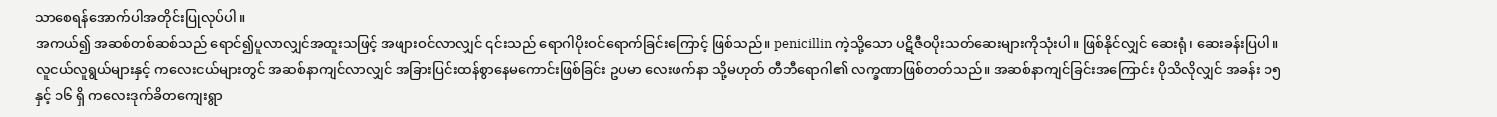သာစေရန်အောက်ပါအတိုင်းပြုလုပ်ပါ။
အကယ်၍ အဆစ်တစ်ဆစ်သည် ရောင်၍ပူလာလျှင်အထူးသဖြင့် အဖျားဝင်လာလျှင် ၎င်းသည် ရောဂါပိုးဝင်ရောက်ခြင်းကြောင့် ဖြစ်သည်။ penicillin ကဲ့သို့သော ပဋိဇီဝပိုးသတ်ဆေးများကိုသုံးပါ။ ဖြစ်နိုင်လျှင် ဆေးရုံ၊ ဆေးခန်းပြပါ။
လူငယ်လူရွယ်များနှင့် ကလေးငယ်များတွင် အဆစ်နာကျင်လာလျှင် အခြားပြင်းထန်စွာနေမကောင်းဖြစ်ခြင်း ဥပမာ လေးဖက်နာ သို့မဟုတ် တီဘီရောဂါ၏ လက္ခဏာဖြစ်တတ်သည်။ အဆစ်နာကျင်ခြင်းအကြောင်း ပိုသိလိုလျှင် အခန်း ၁၅ နှင့် ၁၆ ရှိ ကလေးဒုက်ခိတကျေးရွာ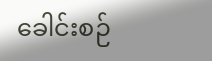ခေါင်းစဉ်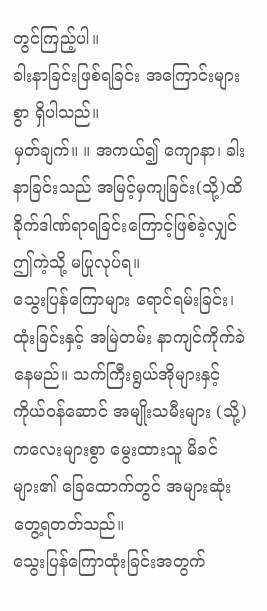တွင်ကြည့်ပါ။
ခါးနာခြင်းဖြစ်ရခြင်း အကြောင်းများစွာ ရှိပါသည်။
မှတ်ချက်။ ။ အကယ်၍ ကျောနာ၊ ခါးနာခြင်းသည် အမြင့်မှကျခြင်း(သို့)ထိခိုက်ဒါဏ်ရာရခြင်းကြောင့်ဖြစ်ခဲ့လျှင် ဤကဲ့သို့ မပြုလုပ်ရ။
သွေးပြန်ကြောများ ရောင်ရမ်းခြင်း၊ ထုံးခြင်းနှင့် အမြဲတမ်း နာကျင်ကိုက်ခဲနေမည်။ သက်ကြီးရွယ်အိုများနှင့် ကိုယ်ဝန်ဆောင် အမျိုးသမီးများ (သို့) ကလေးများစွာ မွေးထားသူ မိခင်များ၏ ခြေထောက်တွင် အများဆုံး တွေ့ရတတ်သည်။
သွေးပြန်ကြောထုံးခြင်းအတွက်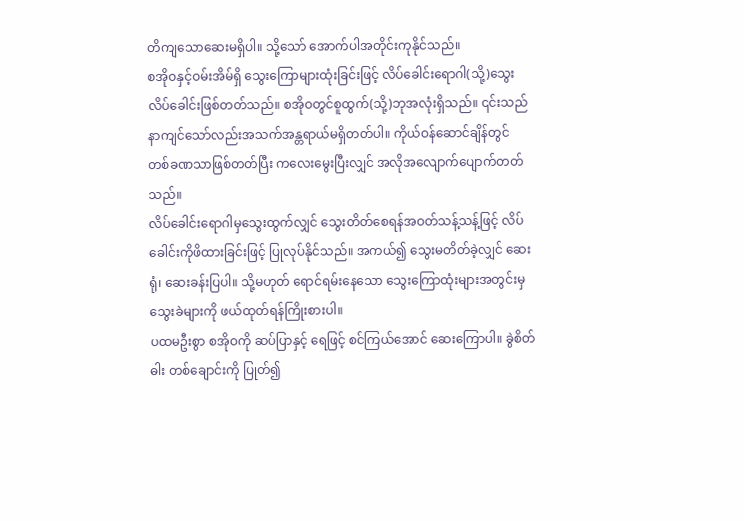တိကျသောဆေးမရှိပါ။ သို့သော် အောက်ပါအတိုင်းကုနိုင်သည်။
စအိုဝနှင့်ဝမ်းအိမ်ရှိ သွေးကြောများထုံးခြင်းဖြင့် လိပ်ခေါင်းရောဂါ(သို့)သွေးလိပ်ခေါင်းဖြစ်တတ်သည်။ စအိုဝတွင်စူထွက်(သို့)ဘုအလုံးရှိသည်။ ၎င်းသည် နာကျင်သော်လည်းအသက်အန္တရာယ်မရှိတတ်ပါ။ ကိုယ်ဝန်ဆောင်ချိန်တွင် တစ်ခဏသာဖြစ်တတ်ပြီး ကလေးမွေးပြီးလျှင် အလိုအလျောက်ပျောက်တတ်သည်။
လိပ်ခေါင်းရောဂါမှသွေးထွက်လျှင် သွေးတိတ်စေရန်အဝတ်သန့်သန့်ဖြင့် လိပ်ခေါင်းကိုဖိထားခြင်းဖြင့် ပြုလုပ်နိုင်သည်။ အကယ်၍ သွေးမတိတ်ခဲ့လျှင် ဆေးရုံ၊ ဆေးခန်းပြပါ။ သို့မဟုတ် ရောင်ရမ်းနေသော သွေးကြောထုံးများအတွင်းမှ သွေးခဲများကို ဖယ်ထုတ်ရန်ကြိုးစားပါ။
ပထမဦးစွာ စအိုဝကို ဆပ်ပြာနှင့် ရေဖြင့် စင်ကြယ်အောင် ဆေးကြောပါ။ ခွဲစိတ်ဓါး တစ်ချောင်းကို ပြုတ်၍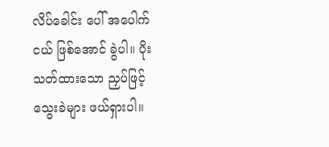လိပ်ခေါင်း ပေါ် အပေါက်ငယ် ဖြစ်အောင် ခွဲပါ။ ပိုးသတ်ထားသော ညှပ်ဖြင့်သွေးခဲများ ဖယ်ရှားပါ။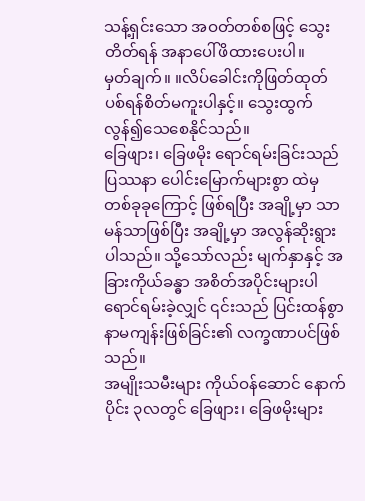သန့်ရှင်းသော အဝတ်တစ်စဖြင့် သွေးတိတ်ရန် အနာပေါ်ဖိထားပေးပါ။
မှတ်ချက်။ ။လိပ်ခေါင်းကိုဖြတ်ထုတ်ပစ်ရန်စိတ်မကူးပါနှင့်။ သွေးထွက်လွန်၍သေစေနိုင်သည်။
ခြေဖျား၊ ခြေဖမိုး ရောင်ရမ်းခြင်းသည် ပြဿနာ ပေါင်းမြောက်များစွာ ထဲမှ တစ်ခုခုကြောင့် ဖြစ်ရပြီး အချို့မှာ သာမန်သာဖြစ်ပြီး အချို့မှာ အလွန်ဆိုးရွားပါသည်။ သို့သော်လည်း မျက်နှာနှင့် အခြားကိုယ်ခန္ဓာ အစိတ်အပိုင်းများပါ ရောင်ရမ်းခဲ့လျှင် ၎င်းသည် ပြင်းထန်စွာနာမကျန်းဖြစ်ခြင်း၏ လက္ခဏာပင်ဖြစ်သည်။
အမျိုးသမီးများ ကိုယ်ဝန်ဆောင် နောက်ပိုင်း ၃လတွင် ခြေဖျား၊ ခြေဖမိုးများ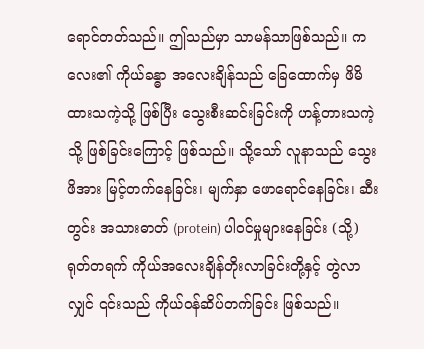ရောင်တတ်သည်။ ဤသည်မှာ သာမန်သာဖြစ်သည်။ ကလေး၏ ကိုယ်ခန္ဓာ အလေးချိန်သည် ခြေထောက်မှ ဖိမိထားသကဲ့သို့ ဖြစ်ပြီး သွေးစီးဆင်းခြင်းကို ဟန့်တားသကဲ့သို့ ဖြစ်ခြင်းကြောင့် ဖြစ်သည်။ သို့သော် လူနာသည် သွေးဖိအား မြင့်တက်နေခြင်း၊ မျက်နှာ ဖောရောင်နေခြင်း၊ ဆီးတွင်း အသားဓာတ် (protein) ပါဝင်မှုများနေခြင်း (သို့) ရုတ်တရက် ကိုယ်အလေးချိန်တိုးလာခြင်းတို့နှင့် တွဲလာလျှင် ၎င်းသည် ကိုယ်ဝန်ဆိပ်တက်ခြင်း ဖြစ်သည်။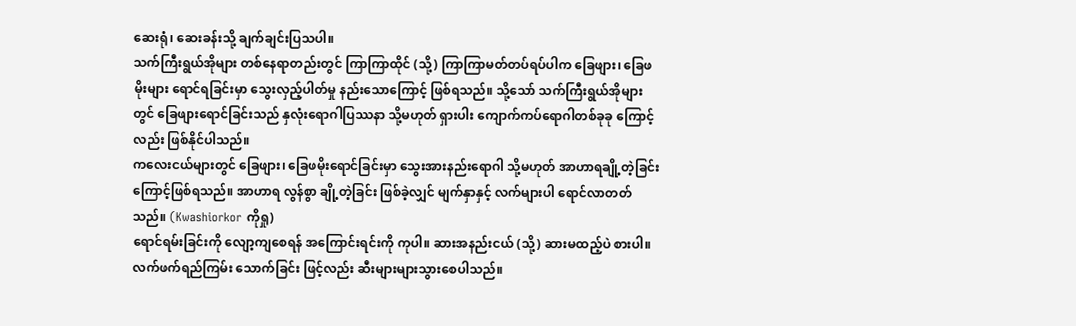ဆေးရုံ၊ ဆေးခန်းသို့ ချက်ချင်းပြသပါ။
သက်ကြီးရွယ်အိုများ တစ်နေရာတည်းတွင် ကြာကြာထိုင် (သို့) ကြာကြာမတ်တပ်ရပ်ပါက ခြေဖျား၊ ခြေဖမိုးများ ရောင်ရခြင်းမှာ သွေးလှည့်ပါတ်မှု နည်းသောကြောင့် ဖြစ်ရသည်။ သို့သော် သက်ကြီးရွယ်အိုများတွင် ခြေဖျားရောင်ခြင်းသည် နှလုံးရောဂါပြဿနာ သို့မဟုတ် ရှားပါး ကျောက်ကပ်ရောဂါတစ်ခုခု ကြောင့်လည်း ဖြစ်နိုင်ပါသည်။
ကလေးငယ်များတွင် ခြေဖျား၊ ခြေဖမိုးရောင်ခြင်းမှာ သွေးအားနည်းရောဂါ သို့မဟုတ် အာဟာရချို့တဲ့ခြင်း ကြောင့်ဖြစ်ရသည်။ အာဟာရ လွန်စွာ ချို့တဲ့ခြင်း ဖြစ်ခဲ့လျှင် မျက်နှာနှင့် လက်များပါ ရောင်လာတတ်သည်။ (Kwashiorkor ကိုရှု)
ရောင်ရမ်းခြင်းကို လျော့ကျစေရန် အကြောင်းရင်းကို ကုပါ။ ဆားအနည်းငယ် (သို့) ဆားမထည့်ပဲ စားပါ။ လက်ဖက်ရည်ကြမ်း သောက်ခြင်း ဖြင့်လည်း ဆီးများများသွားစေပါသည်။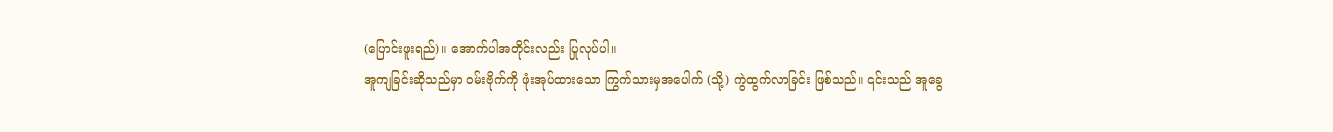(ပြောင်းဖူးရည်)။ အောက်ပါအတိုင်းလည်း ပြုလုပ်ပါ။
အူကျခြင်းဆိုသည်မှာ ဝမ်းဗိုက်ကို ဖုံးအုပ်ထားသော ကြွက်သားမှအပေါက် (သို့) ကွဲထွက်လာခြင်း ဖြစ်သည်။ ၎င်းသည် အူခွေ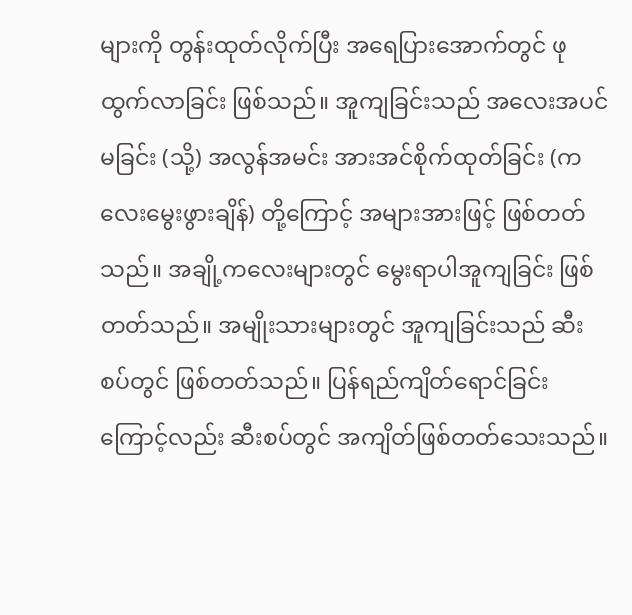များကို တွန်းထုတ်လိုက်ပြီး အရေပြားအောက်တွင် ဖုထွက်လာခြင်း ဖြစ်သည်။ အူကျခြင်းသည် အလေးအပင်မခြင်း (သို့) အလွန်အမင်း အားအင်စိုက်ထုတ်ခြင်း (ကလေးမွေးဖွားချိန်) တို့ကြောင့် အများအားဖြင့် ဖြစ်တတ်သည်။ အချို့ကလေးများတွင် မွေးရာပါအူကျခြင်း ဖြစ်တတ်သည်။ အမျိုးသားများတွင် အူကျခြင်းသည် ဆီးစပ်တွင် ဖြစ်တတ်သည်။ ပြန်ရည်ကျိတ်ရောင်ခြင်း ကြောင့်လည်း ဆီးစပ်တွင် အကျိတ်ဖြစ်တတ်သေးသည်။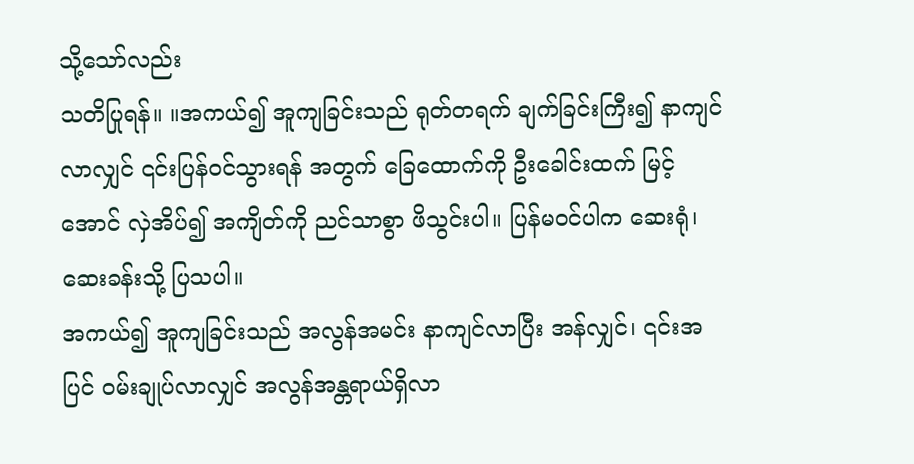သို့သော်လည်း
သတိပြုရန်။ ။အကယ်၍ အူကျခြင်းသည် ရုတ်တရက် ချက်ခြင်းကြီး၍ နာကျင်လာလျှင် ၎င်းပြန်ဝင်သွားရန် အတွက် ခြေထောက်ကို ဦးခေါင်းထက် မြင့်အောင် လှဲအိပ်၍ အကျိတ်ကို ညင်သာစွာ ဖိသွင်းပါ။ ပြန်မဝင်ပါက ဆေးရုံ၊ ဆေးခန်းသို့ ပြသပါ။
အကယ်၍ အူကျခြင်းသည် အလွန်အမင်း နာကျင်လာပြီး အန်လျှင်၊ ၎င်းအပြင် ဝမ်းချုပ်လာလျှင် အလွန်အန္တရာယ်ရှိလာ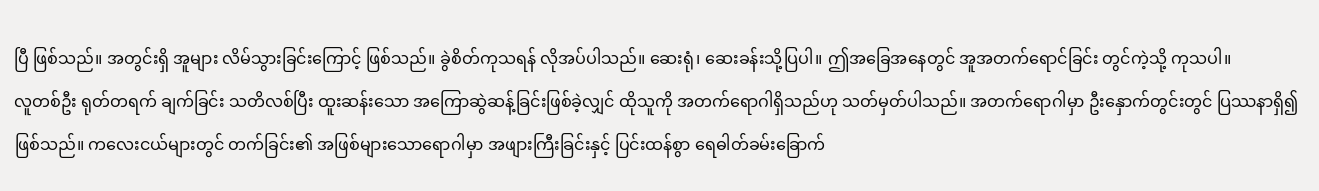ပြီ ဖြစ်သည်။ အတွင်းရှိ အူများ လိမ်သွားခြင်းကြောင့် ဖြစ်သည်။ ခွဲစိတ်ကုသရန် လိုအပ်ပါသည်။ ဆေးရုံ၊ ဆေးခန်းသို့ပြပါ။ ဤအခြေအနေတွင် အူအတက်ရောင်ခြင်း တွင်ကဲ့သို့ ကုသပါ။
လူတစ်ဦး ရုတ်တရက် ချက်ခြင်း သတိလစ်ပြီး ထူးဆန်းသော အကြောဆွဲဆန့်ခြင်းဖြစ်ခဲ့လျှင် ထိုသူကို အတက်ရောဂါရှိသည်ဟု သတ်မှတ်ပါသည်။ အတက်ရောဂါမှာ ဦးနှောက်တွင်းတွင် ပြဿနာရှိ၍ ဖြစ်သည်။ ကလေးငယ်များတွင် တက်ခြင်း၏ အဖြစ်များသောရောဂါမှာ အဖျားကြီးခြင်းနှင့် ပြင်းထန်စွာ ရေဓါတ်ခမ်းခြောက်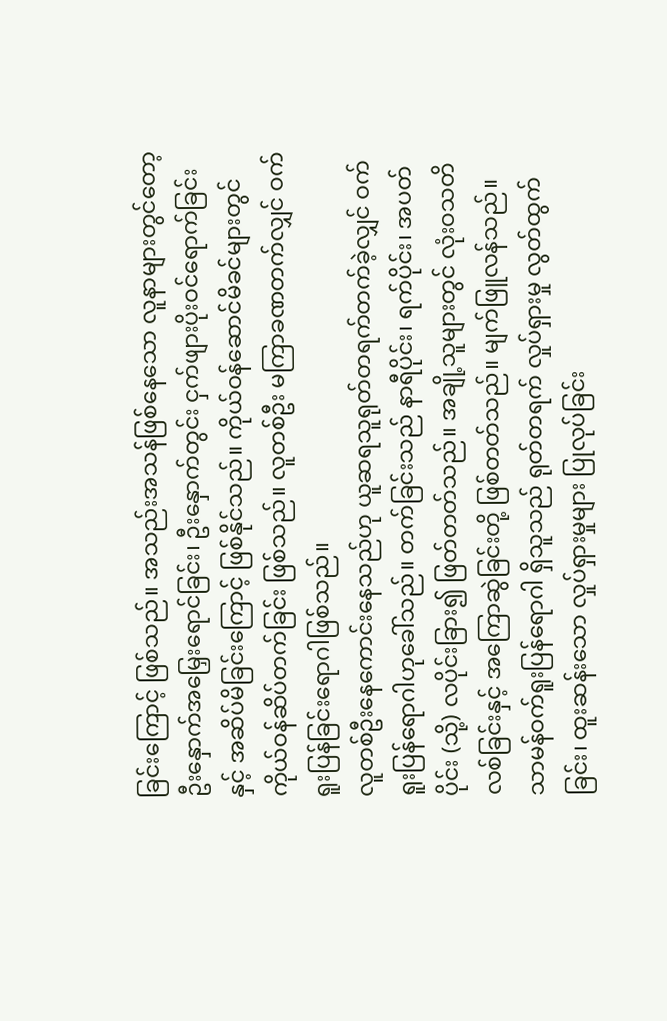ခြင်းကြောင့် ဖြစ်သည်။ အသည်းအသန်ဖြစ်နေသော လူနာများတွင်တော့ ဦးနှောက်အမြှေးရောင်ခြင်း၊ ဦးနှောက်တွင်း ငှက်ဖျားပိုးဝင်ရောက်ခြင်းနှင့် အဆိပ်မိခြင်းကြောင့် ဖြစ်နိုင်သည်။ ကိုယ်ဝန်ဆောင်မိခင်များတွင် ကိုယ်ဝန်ဆိပ်တက်ခြင်း ဖြစ်သည်။ လူတစ်ဦး မကြာခဏတက်လျှင် ဝက်ရူးပြန်ခြင်းရောဂါဖြစ်သည်။
လူတစ်ဦးနေကောင်းနေသည်ဟု ယူဆရသူရုတ်တရက်တက်ခဲ့လျှင် ဝက်ရူးပြန်ရောဂါဟုခေါ်သည်။ တက်ခြင်းသည် နာရီပိုင်း၊ ရက်ပိုင်း၊ အပတ်ပိုင်း (သို့) လပိုင်းခြား၍ ဖြတ်တတ်သည်။ အချို့သူများတွင် လုံးဝသတိလစ်ခြင်းနှင့် အကြောဆွဲခြင်းတို့ ဖြစ်တတ်သည်။ မျက်ဖြူလန်သည်။ သာမန်ဝက်ရူးပြန်ရောဂါ ရှိသူသည် ရုတ်တရက် လှုပ်ရှားမှု လွတ်ထွက်ခြင်း၊ ထူးဆန်းသော လှုပ်ရှားမှုများ ပြုလုပ်ခြင်း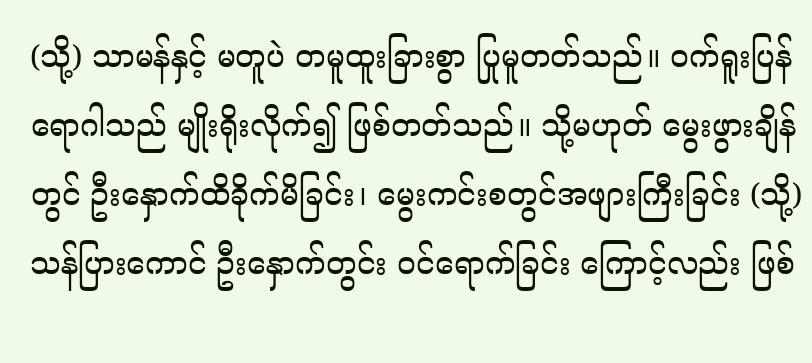(သို့) သာမန်နှင့် မတူပဲ တမူထူးခြားစွာ ပြုမူတတ်သည်။ ဝက်ရူးပြန်ရောဂါသည် မျိုးရိုးလိုက်၍ ဖြစ်တတ်သည်။ သို့မဟုတ် မွေးဖွားချိန်တွင် ဦးနှောက်ထိခိုက်မိခြင်း၊ မွေးကင်းစတွင်အဖျားကြီးခြင်း (သို့) သန်ပြားကောင် ဦးနှောက်တွင်း ဝင်ရောက်ခြင်း ကြောင့်လည်း ဖြစ်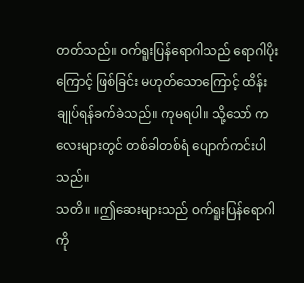တတ်သည်။ ဝက်ရူးပြန်ရောဂါသည် ရောဂါပိုးကြောင့် ဖြစ်ခြင်း မဟုတ်သောကြောင့် ထိန်းချုပ်ရန်ခက်ခဲသည်။ ကုမရပါ။ သို့သော် ကလေးများတွင် တစ်ခါတစ်ရံ ပျောက်ကင်းပါသည်။
သတိ။ ။ဤဆေးများသည် ဝက်ရူးပြန်ရောဂါကို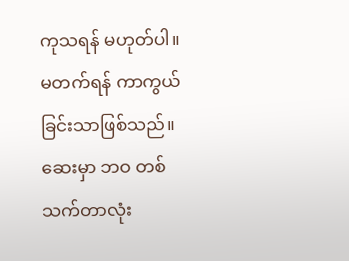ကုသရန် မဟုတ်ပါ။ မတက်ရန် ကာကွယ်ခြင်းသာဖြစ်သည်။ ဆေးမှာ ဘဝ တစ်သက်တာလုံး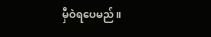မှီဝဲရပေမည်။